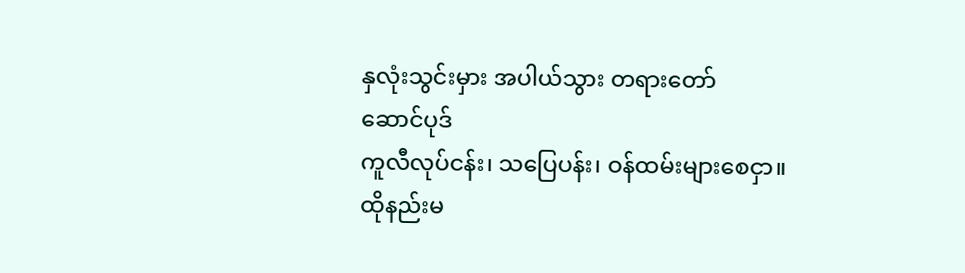နှလုံးသွင်းမှား အပါယ်သွား တရားတော်
ဆောင်ပုဒ်
ကူလီလုပ်ငန်း၊ သပြေပန်း၊ ဝန်ထမ်းများစေငှာ။
ထိုနည်းမ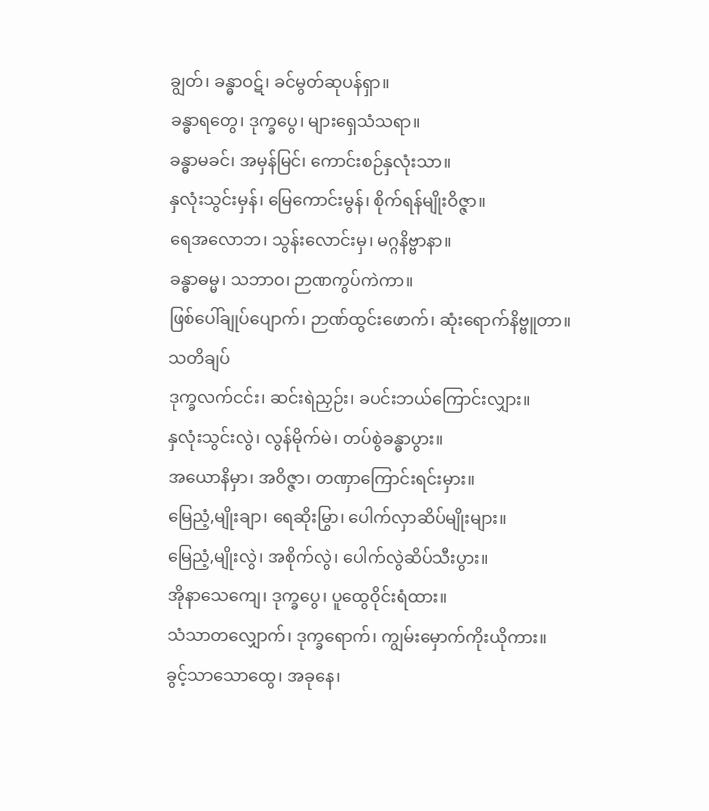ချွတ်၊ ခန္ဓာဝဋ်၊ ခင်မွတ်ဆုပန်ရှာ။
ခန္ဓာရတွေ၊ ဒုက္ခပွေ၊ များရှေသံသရာ။
ခန္ဓာမခင်၊ အမှန်မြင်၊ ကောင်းစဉ်နှလုံးသာ။
နှလုံးသွင်းမှန်၊ မြေကောင်းမွန်၊ စိုက်ရန်မျိုးဝိဇ္ဇာ။
ရေအလောဘ၊ သွန်းလောင်းမှ၊ မဂ္ဂနိဗ္ဗာနာ။
ခန္ဓာဓမ္မ၊ သဘာဝ၊ ဉာဏကွပ်ကဲကာ။
ဖြစ်ပေါ်ချုပ်ပျောက်၊ ဉာဏ်ထွင်းဖောက်၊ ဆုံးရောက်နိဗ္ဗူတာ။
သတိချပ်
ဒုက္ခလက်ငင်း၊ ဆင်းရဲညှဉ်း၊ ခပင်းဘယ်ကြောင်းလျှား။
နှလုံးသွင်းလွဲ၊ လွန်မိုက်မဲ၊ တပ်စွဲခန္ဓာပွား။
အယောနိမှာ၊ အဝိဇ္ဇာ၊ တဏှာကြောင်းရင်းမှား။
မြေညံ့,မျိုးချာ၊ ရေဆိုးမြွာ၊ ပေါက်လှာဆိပ်မျိုးများ။
မြေညံ့,မျိုးလွဲ၊ အစိုက်လွဲ၊ ပေါက်လွဲဆိပ်သီးပွား။
အိုနာသေကျေ၊ ဒုက္ခပွေ၊ ပူထွေဝိုင်းရံထား။
သံသာတလျှောက်၊ ဒုက္ခရောက်၊ ကျွမ်းမှောက်ကိုးယိုကား။
ခွင့်သာသောထွေ၊ အခုနေ၊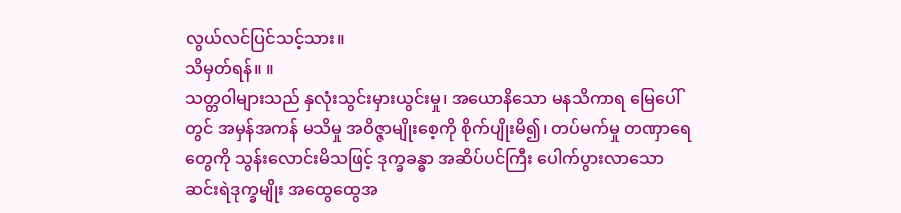လွယ်လင်ပြင်သင့်သား။
သိမှတ်ရန်။ ။
သတ္တဝါများသည် နှလုံးသွင်းမှားယွင်းမှု၊ အယောနိသော မနသိကာရ မြေပေါ်တွင် အမှန်အကန် မသိမှု အဝိဇ္ဇာမျိုးစေ့ကို စိုက်ပျိုးမိ၍၊ တပ်မက်မှု တဏှာရေတွေကို သွန်းလောင်းမိသဖြင့် ဒုက္ခခန္ဓာ အဆိပ်ပင်ကြီး ပေါက်ပွားလာသော ဆင်းရဲဒုက္ခမျိုး အထွေထွေအ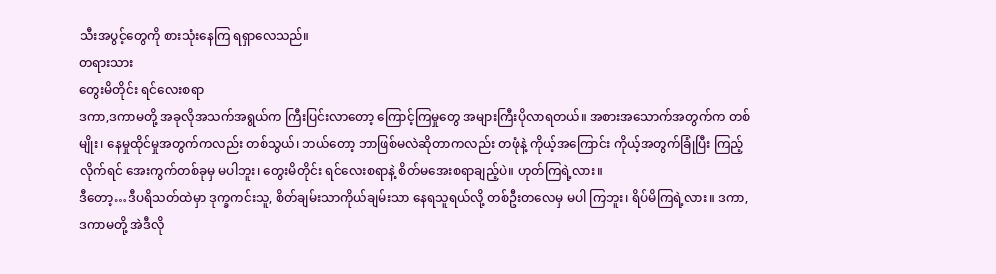သီးအပွင့်တွေကို စားသုံးနေကြ ရရှာလေသည်။
တရားသား
တွေးမိတိုင်း ရင်လေးစရာ
ဒကာ,ဒကာမတို့ အခုလိုအသက်အရွယ်က ကြီးပြင်းလာတော့ ကြောင့်ကြမှုတွေ အများကြီးပိုလာရတယ်။ အစားအသောက်အတွက်က တစ်မျိုး၊ နေမှုထိုင်မှုအတွက်ကလည်း တစ်သွယ်၊ ဘယ်တော့ ဘာဖြစ်မလဲဆိုတာကလည်း တဖုံနဲ့ ကိုယ့်အကြောင်း ကိုယ့်အတွက်ခြုံပြီး ကြည့်လိုက်ရင် အေးကွက်တစ်ခုမှ မပါဘူး၊ တွေးမိတိုင်း ရင်လေးစရာနဲ့ စိတ်မအေးစရာချည့်ပဲ။ ဟုတ်ကြရဲ့လား။
ဒီတော့…ဒီပရိသတ်ထဲမှာ ဒုက္ခကင်းသူ, စိတ်ချမ်းသာကိုယ်ချမ်းသာ နေရသူရယ်လို့ တစ်ဦးတလေမှ မပါ ကြဘူး၊ ရိပ်မိကြရဲ့လား။ ဒကာ,ဒကာမတို့ အဲဒီလို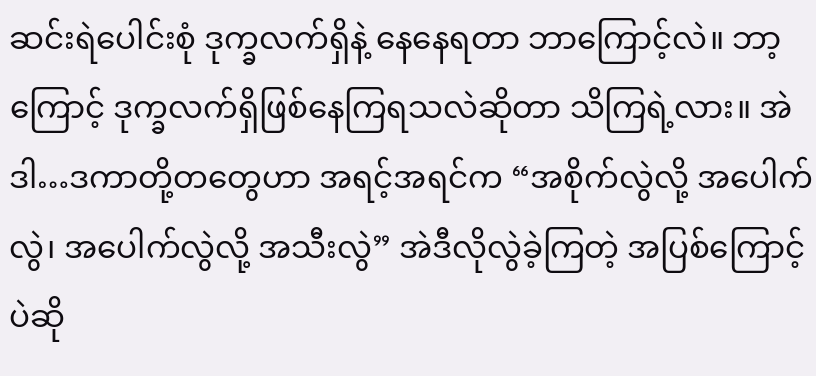ဆင်းရဲပေါင်းစုံ ဒုက္ခလက်ရှိနဲ့ နေနေရတာ ဘာကြောင့်လဲ။ ဘာ့ကြောင့် ဒုက္ခလက်ရှိဖြစ်နေကြရသလဲဆိုတာ သိကြရဲ့လား။ အဲဒါ…ဒကာတို့တတွေဟာ အရင့်အရင်က “အစိုက်လွဲလို့ အပေါက် လွဲ၊ အပေါက်လွဲလို့ အသီးလွဲ” အဲဒီလိုလွဲခဲ့ကြတဲ့ အပြစ်ကြောင့်ပဲဆို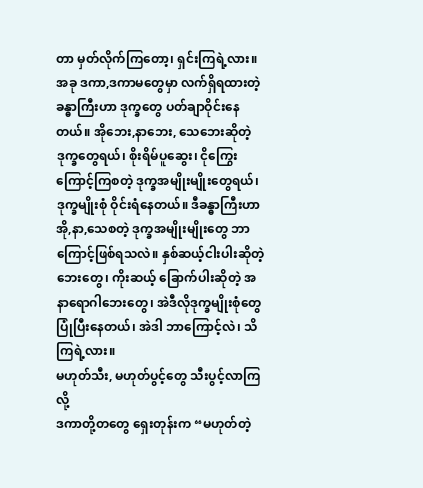တာ မှတ်လိုက်ကြတော့၊ ရှင်းကြရဲ့လား။
အခု ဒကာ,ဒကာမတွေမှာ လက်ရှိရထားတဲ့ ခန္ဓာကြီးဟာ ဒုက္ခတွေ ပတ်ချာဝိုင်းနေတယ်။ အိုဘေး,နာဘေး, သေဘေးဆိုတဲ့ ဒုက္ခတွေရယ်၊ စိုးရိမ်ပူဆွေး၊ ငိုကြွေးကြောင့်ကြစတဲ့ ဒုက္ခအမျိုးမျိုးတွေရယ်၊ ဒုက္ခမျိုးစုံ ဝိုင်းရံနေတယ်။ ဒီခန္ဓာကြီးဟာ အို,နာ,သေစတဲ့ ဒုက္ခအမျိုးမျိုးတွေ ဘာကြောင့်ဖြစ်ရသလဲ။ နှစ်ဆယ့်ငါးပါးဆိုတဲ့ ဘေးတွေ၊ ကိုးဆယ့် ခြောက်ပါးဆိုတဲ့ အနာရောဂါဘေးတွေ၊ အဲဒီလိုဒုက္ခမျိုးစုံတွေ ပြုံပြီးနေတယ်၊ အဲဒါ ဘာကြောင့်လဲ၊ သိကြရဲ့လား။
မဟုတ်သီး, မဟုတ်ပွင့်တွေ သီးပွင့်လာကြလို့
ဒကာတို့တတွေ ရှေးတုန်းက “မဟုတ်တဲ့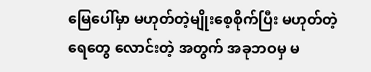မြေပေါ်မှာ မဟုတ်တဲ့မျိုးစေ့စိုက်ပြီး မဟုတ်တဲ့ရေတွေ လောင်းတဲ့ အတွက် အခုဘဝမှ မ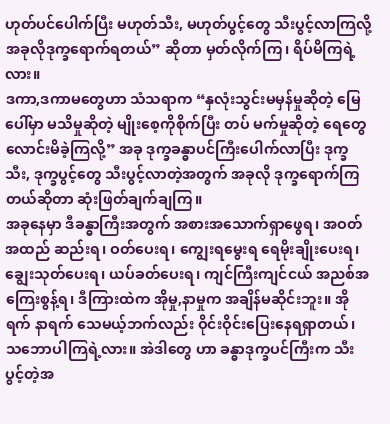ဟုတ်ပင်ပေါက်ပြီး မဟုတ်သီး, မဟုတ်ပွင့်တွေ သီးပွင့်လာကြလို့ အခုလိုဒုက္ခရောက်ရတယ်” ဆိုတာ မှတ်လိုက်ကြ၊ ရိပ်မိကြရဲ့လား။
ဒကာ,ဒကာမတွေဟာ သံသရာက “နှလုံးသွင်းမမှန်မှုဆိုတဲ့ မြေပေါ်မှာ မသိမှုဆိုတဲ့ မျိုးစေ့ကိုစိုက်ပြီး တပ် မက်မှုဆိုတဲ့ ရေတွေလောင်းမိခဲ့ကြလို့” အခု ဒုက္ခခန္ဓာပင်ကြီးပေါက်လာပြီး ဒုက္ခသီး, ဒုက္ခပွင့်တွေ သီးပွင့်လာတဲ့အတွက် အခုလို ဒုက္ခရောက်ကြတယ်ဆိုတာ ဆုံးဖြတ်ချက်ချကြ။
အခုနေမှာ ဒီခန္ဓာကြီးအတွက် အစားအသောက်ရှာဖွေရ၊ အဝတ်အထည် ဆည်းရ၊ ဝတ်ပေးရ၊ ကျွေးရမွေးရ ရေမိုးချိုးပေးရ၊ ချွေးသုတ်ပေးရ၊ ယပ်ခတ်ပေးရ၊ ကျင်ကြီးကျင်ငယ် အညစ်အကြေးစွန့်ရ၊ ဒီကြားထဲက အိုမှု,နာမှုက အချိန်မဆိုင်းဘူး။ အိုရက် နာရက် သေမယ့်ဘက်လည်း ဝိုင်းဝိုင်းပြေးနေရရှာတယ်၊ သဘောပါကြရဲ့လား။ အဲဒါတွေ ဟာ ခန္ဓာဒုက္ခပင်ကြီးက သီးပွင့်တဲ့အ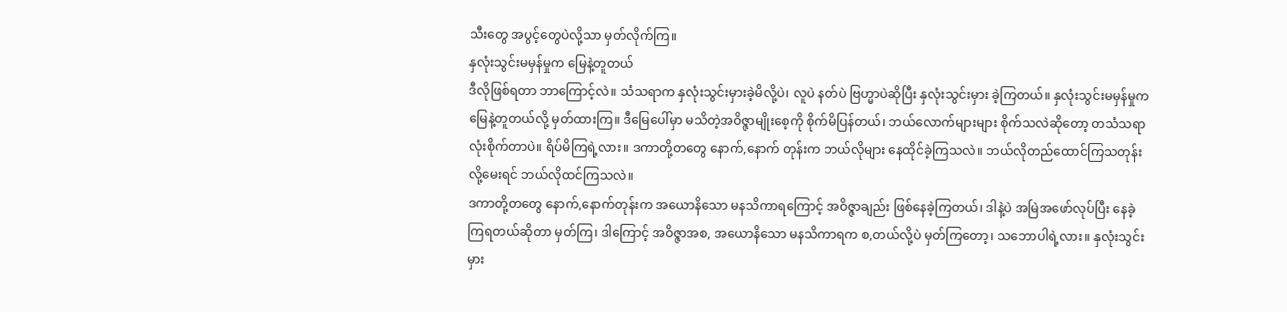သီးတွေ အပွင့်တွေပဲလို့သာ မှတ်လိုက်ကြ။
နှလုံးသွင်းမမှန်မှုက မြေနဲ့တူတယ်
ဒီလိုဖြစ်ရတာ ဘာကြောင့်လဲ။ သံသရာက နှလုံးသွင်းမှားခဲ့မိလို့ပဲ၊ လူပဲ နတ်ပဲ ဗြဟ္မာပဲဆိုပြီး နှလုံးသွင်းမှား ခဲ့ကြတယ်။ နှလုံးသွင်းမမှန်မှုက မြေနဲ့တူတယ်လို့ မှတ်ထားကြ။ ဒီမြေပေါ်မှာ မသိတဲ့အဝိဇ္ဇာမျိုးစေ့ကို စိုက်မိပြန်တယ်၊ ဘယ်လောက်များများ စိုက်သလဲဆိုတော့ တသံသရာလုံးစိုက်တာပဲ။ ရိပ်မိကြရဲ့လား။ ဒကာတို့တတွေ နောက်,နောက် တုန်းက ဘယ်လိုများ နေထိုင်ခဲ့ကြသလဲ။ ဘယ်လိုတည်ထောင်ကြသတုန်းလို့မေးရင် ဘယ်လိုထင်ကြသလဲ။
ဒကာတို့တတွေ နောက်,နောက်တုန်းက အယောနိသော မနသိကာရကြောင့် အဝိဇ္ဇာချည်း ဖြစ်နေခဲ့ကြတယ်၊ ဒါနဲ့ပဲ အမြဲအဖော်လုပ်ပြီး နေခဲ့ကြရတယ်ဆိုတာ မှတ်ကြ၊ ဒါကြောင့် အဝိဇ္ဇာအစ, အယောနိသော မနသိကာရက စ,တယ်လို့ပဲ မှတ်ကြတော့၊ သဘောပါရဲ့လား။ နှလုံးသွင်းမှား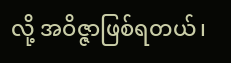လို့ အဝိဇ္ဇာဖြစ်ရတယ်၊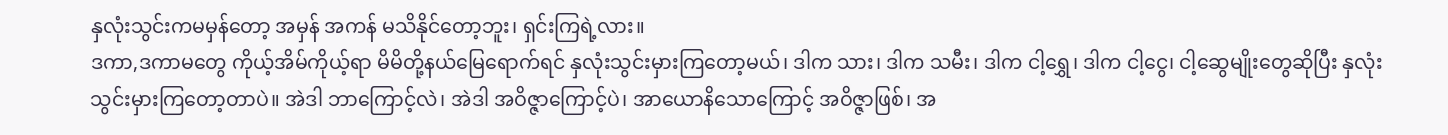နှလုံးသွင်းကမမှန်တော့ အမှန် အကန် မသိနိုင်တော့ဘူး၊ ရှင်းကြရဲ့လား။
ဒကာ,ဒကာမတွေ ကိုယ့်အိမ်ကိုယ့်ရာ မိမိတို့နယ်မြေရောက်ရင် နှလုံးသွင်းမှားကြတော့မယ်၊ ဒါက သား၊ ဒါက သမီး၊ ဒါက ငါ့ရွှေ၊ ဒါက ငါ့ငွေ၊ ငါ့ဆွေမျိုးတွေဆိုပြီး နှလုံးသွင်းမှားကြတော့တာပဲ။ အဲဒါ ဘာကြောင့်လဲ၊ အဲဒါ အဝိဇ္ဇာကြောင့်ပဲ၊ အာယောနိသောကြောင့် အဝိဇ္ဇာဖြစ်၊ အ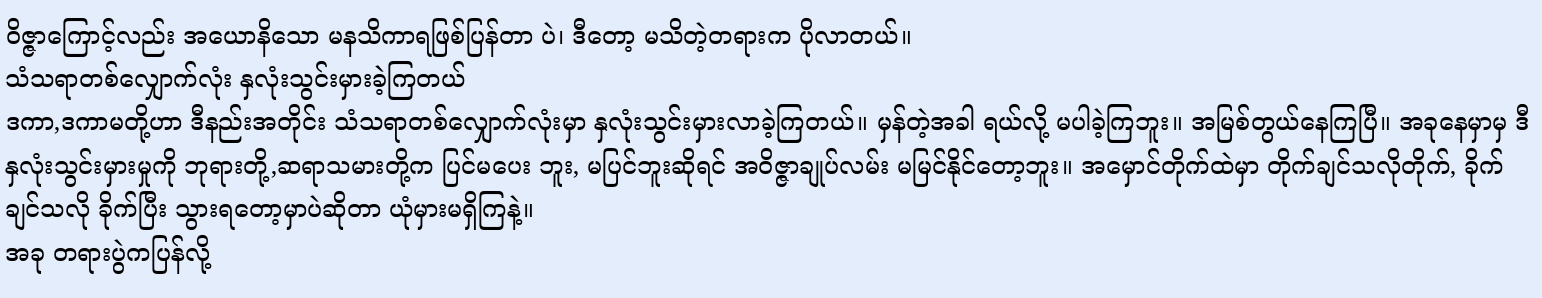ဝိဇ္ဇာကြောင့်လည်း အယောနိသော မနသိကာရဖြစ်ပြန်တာ ပဲ၊ ဒီတော့ မသိတဲ့တရားက ပိုလာတယ်။
သံသရာတစ်လျှောက်လုံး နှလုံးသွင်းမှားခဲ့ကြတယ်
ဒကာ,ဒကာမတို့ဟာ ဒီနည်းအတိုင်း သံသရာတစ်လျှောက်လုံးမှာ နှလုံးသွင်းမှားလာခဲ့ကြတယ်။ မှန်တဲ့အခါ ရယ်လို့ မပါခဲ့ကြဘူး။ အမြစ်တွယ်နေကြပြီ။ အခုနေမှာမှ ဒီနှလုံးသွင်းမှားမှုကို ဘုရားတို့,ဆရာသမားတို့က ပြင်မပေး ဘူး, မပြင်ဘူးဆိုရင် အဝိဇ္ဇာချုပ်လမ်း မမြင်နိုင်တော့ဘူး။ အမှောင်တိုက်ထဲမှာ တိုက်ချင်သလိုတိုက်, ခိုက်ချင်သလို ခိုက်ပြီး သွားရတော့မှာပဲဆိုတာ ယုံမှားမရှိကြနဲ့။
အခု တရားပွဲကပြန်လို့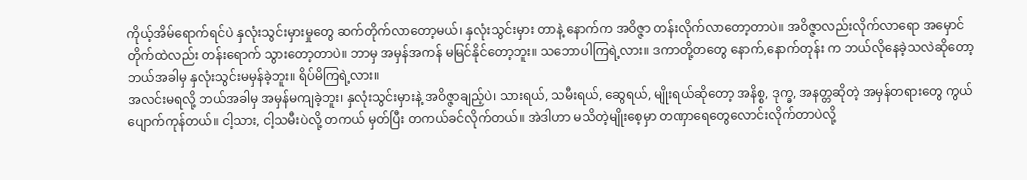ကိုယ့်အိမ်ရောက်ရင်ပဲ နှလုံးသွင်းမှားမှုတွေ ဆက်တိုက်လာတော့မယ်၊ နှလုံးသွင်းမှား တာနဲ့ နောက်က အဝိဇ္ဇာ တန်းလိုက်လာတော့တာပဲ။ အဝိဇ္ဇာလည်းလိုက်လာရော အမှောင်တိုက်ထဲလည်း တန်းရောက် သွားတော့တာပဲ။ ဘာမှ အမှန်အကန် မမြင်နိုင်တော့ဘူး။ သဘောပါကြရဲ့လား။ ဒကာတို့တတွေ နောက်,နောက်တုန်း က ဘယ်လိုနေခဲ့သလဲဆိုတော့ ဘယ်အခါမှ နှလုံးသွင်းမမှန်ခဲ့ဘူး။ ရိပ်မိကြရဲ့လား။
အလင်းမရလို့ ဘယ်အခါမှ အမှန်မကျခဲ့ဘူး၊ နှလုံးသွင်းမှားနဲ့ အဝိဇ္ဇာချည့်ပဲ၊ သားရယ်, သမီးရယ်, ဆွေရယ်, မျိုးရယ်ဆိုတော့ အနိစ္စ, ဒုက္ခ, အနတ္တဆိုတဲ့ အမှန်တရားတွေ ကွယ်ပျောက်ကုန်တယ်။ ငါ့သား, ငါ့သမီးပဲလို့ တကယ် မှတ်ပြီး တကယ်ခင်လိုက်တယ်။ အဲဒါဟာ မသိတဲ့မျိုးစေ့မှာ တဏှာရေတွေလောင်းလိုက်တာပဲလို့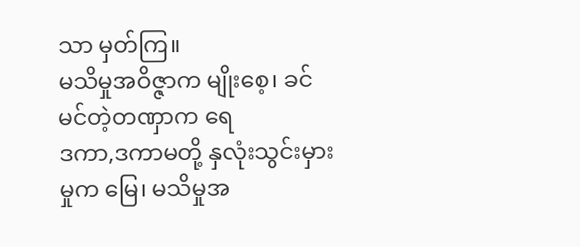သာ မှတ်ကြ။
မသိမှုအဝိဇ္ဇာက မျိုးစေ့၊ ခင်မင်တဲ့တဏှာက ရေ
ဒကာ,ဒကာမတို့ နှလုံးသွင်းမှားမှုက မြေ၊ မသိမှုအ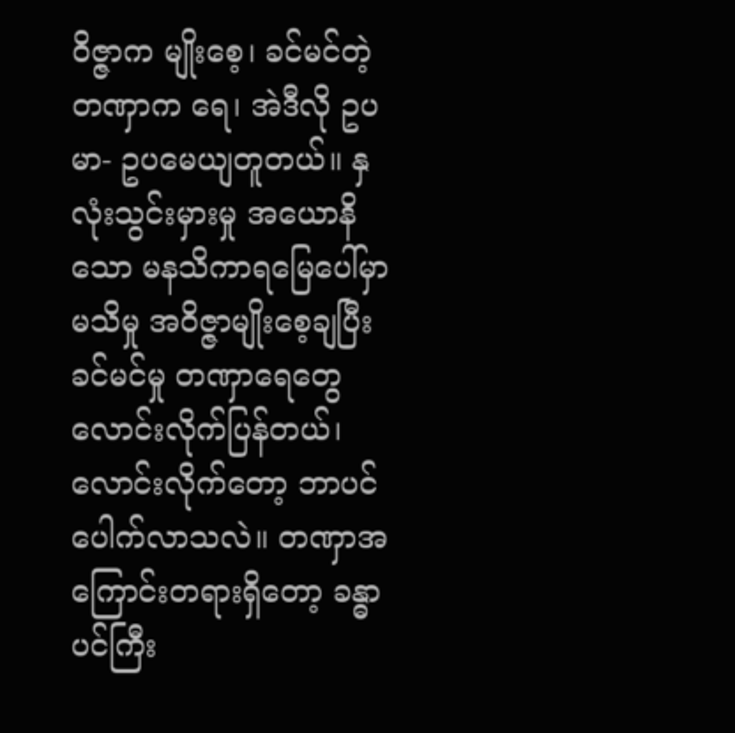ဝိဇ္ဇာက မျိုးစေ့၊ ခင်မင်တဲ့တဏှာက ရေ၊ အဲဒီလို ဥပမာ- ဥပမေယျတူတယ်။ နှလုံးသွင်းမှားမှု အယောနိသော မနသိကာရမြေပေါ်မှာ မသိမှု အဝိဇ္ဇာမျိုးစေ့ချပြီး ခင်မင်မှု တဏှာရေတွေ လောင်းလိုက်ပြန်တယ်၊ လောင်းလိုက်တော့ ဘာပင်ပေါက်လာသလဲ။ တဏှာအကြောင်းတရားရှိတော့ ခန္ဓာပင်ကြီး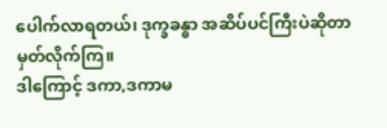ပေါက်လာရတယ်၊ ဒုက္ခခန္ဓာ အဆိပ်ပင်ကြီးပဲဆိုတာ မှတ်လိုက်ကြ။
ဒါကြောင့် ဒကာ,ဒကာမ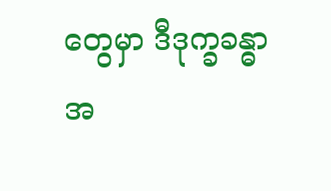တွေမှာ ဒီဒုက္ခခန္ဓာအ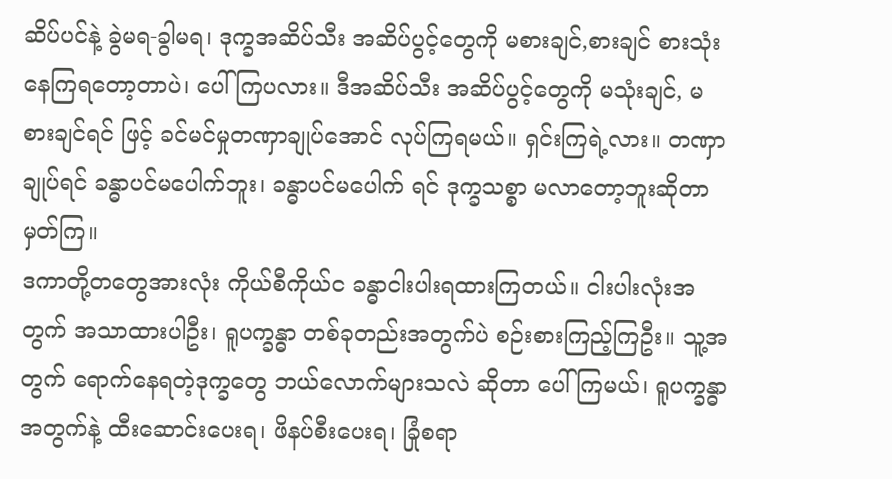ဆိပ်ပင်နဲ့ ခွဲမရ-ခွါမရ၊ ဒုက္ခအဆိပ်သီး အဆိပ်ပွင့်တွေကို မစားချင်,စားချင် စားသုံးနေကြရတော့တာပဲ၊ ပေါ်ကြပလား။ ဒီအဆိပ်သီး အဆိပ်ပွင့်တွေကို မသုံးချင်, မစားချင်ရင် ဖြင့် ခင်မင်မှုတဏှာချုပ်အောင် လုပ်ကြရမယ်။ ရှင်းကြရဲ့လား။ တဏှာချုပ်ရင် ခန္ဓာပင်မပေါက်ဘူး၊ ခန္ဓာပင်မပေါက် ရင် ဒုက္ခသစ္စာ မလာတော့ဘူးဆိုတာ မှတ်ကြ။
ဒကာတို့တတွေအားလုံး ကိုယ်စီကိုယ်င ခန္ဓာငါးပါးရထားကြတယ်။ ငါးပါးလုံးအတွက် အသာထားပါဦး၊ ရူပက္ခန္ဓာ တစ်ခုတည်းအတွက်ပဲ စဉ်းစားကြည့်ကြဦး။ သူ့အတွက် ရောက်နေရတဲ့ဒုက္ခတွေ ဘယ်လောက်များသလဲ ဆိုတာ ပေါ်ကြမယ်၊ ရူပက္ခန္ဓာအတွက်နဲ့ ထီးဆောင်းပေးရ၊ ဖိနပ်စီးပေးရ၊ ခြုံစရာ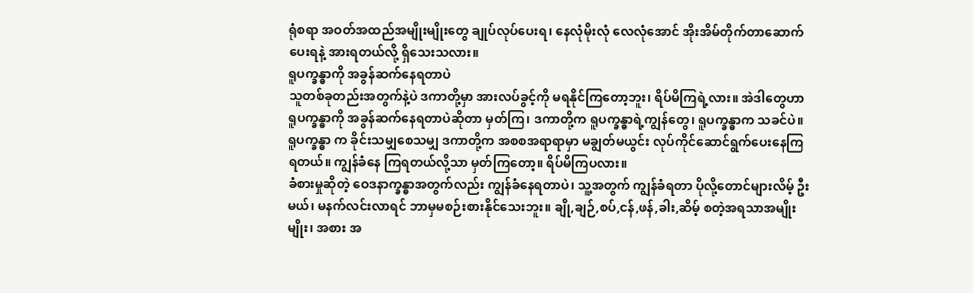ရုံစရာ အဝတ်အထည်အမျိုးမျိုးတွေ ချုပ်လုပ်ပေးရ၊ နေလုံမိုးလုံ လေလုံအောင် အိုးအိမ်တိုက်တာဆောက်ပေးရနဲ့ အားရတယ်လို့ ရှိသေးသလား။
ရူပက္ခန္ဓာကို အခွန်ဆက်နေရတာပဲ
သူတစ်ခုတည်းအတွက်နဲ့ပဲ ဒကာတို့မှာ အားလပ်ခွင့်ကို မရနိုင်ကြတော့ဘူး၊ ရိပ်မိကြရဲ့လား။ အဲဒါတွေဟာ ရူပက္ခန္ဓာကို အခွန်ဆက်နေရတာပဲဆိုတာ မှတ်ကြ၊ ဒကာတို့က ရူပက္ခန္ဓာရဲ့ကျွန်တွေ၊ ရူပက္ခန္ဓာက သခင်ပဲ။ ရူပက္ခန္ဓာ က ခိုင်းသမျှစေသမျှ ဒကာတို့က အစစအရာရာမှာ မချွတ်မယွင်း လုပ်ကိုင်ဆောင်ရွက်ပေးနေကြရတယ်။ ကျွန်ခံနေ ကြရတယ်လို့သာ မှတ်ကြတော့။ ရိပ်မိကြပလား။
ခံစားမှုဆိုတဲ့ ဝေဒနာက္ခန္ဓာအတွက်လည်း ကျွန်ခံနေရတာပဲ၊ သူ့အတွက် ကျွန်ခံရတာ ပိုလို့တောင်များလိမ့် ဦးမယ်၊ မနက်လင်းလာရင် ဘာမှမစဉ်းစားနိုင်သေးဘူး။ ချို,ချဉ်,စပ်,ငန်,ဖန်,ခါး,ဆိမ့် စတဲ့အရသာအမျိုးမျိုး၊ အစား အ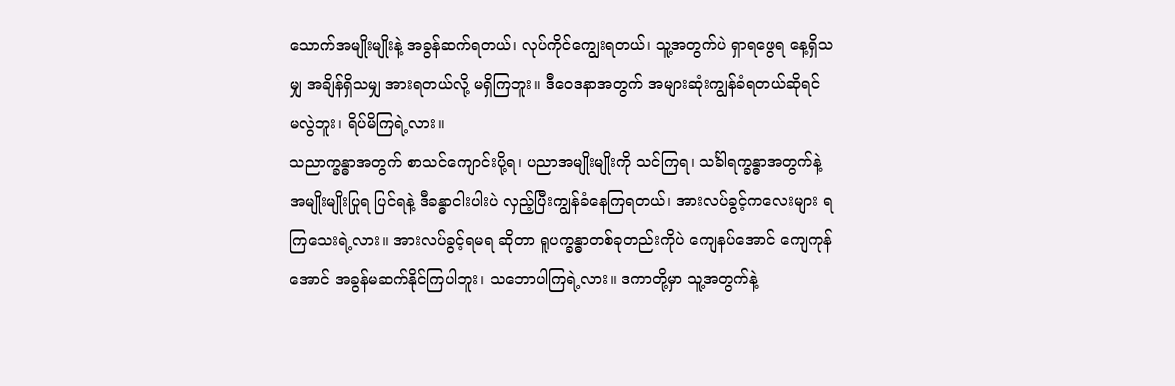သောက်အမျိုးမျိုးနဲ့ အခွန်ဆက်ရတယ်၊ လုပ်ကိုင်ကျွေးရတယ်၊ သူ့အတွက်ပဲ ရှာရဖွေရ နေ့ရှိသမျှ အချိန်ရှိသမျှ အားရတယ်လို့ မရှိကြဘူး။ ဒီဝေဒနာအတွက် အများဆုံးကျွန်ခံရတယ်ဆိုရင် မလွဲဘူး၊ ရိပ်မိကြရဲ့လား။
သညာက္ခန္ဓာအတွက် စာသင်ကျောင်းပို့ရ၊ ပညာအမျိုးမျိုးကို သင်ကြရ၊ သင်္ခါရက္ခန္ဓာအတွက်နဲ့ အမျိုးမျိုးပြုရ ပြင်ရနဲ့ ဒီခန္ဓာငါးပါးပဲ လှည့်ပြီးကျွန်ခံနေကြရတယ်၊ အားလပ်ခွင့်ကလေးများ ရကြသေးရဲ့လား။ အားလပ်ခွင့်ရမရ ဆိုတာ ရူပက္ခန္ဓာတစ်ခုတည်းကိုပဲ ကျေနပ်အောင် ကျေကုန်အောင် အခွန်မဆက်နိုင်ကြပါဘူး၊ သဘောပါကြရဲ့လား။ ဒကာတို့မှာ သူ့အတွက်နဲ့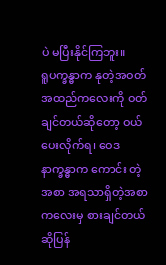ပဲ မပြီးနိုင်ကြဘူး။
ရူပက္ခန္ဓာက နုတဲ့အဝတ်အထည်ကလေးကို ဝတ်ချင်တယ်ဆိုတော့ ဝယ်ပေးလိုက်ရ၊ ဝေဒနာက္ခန္ဓာက ကောင်း တဲ့အစာ အရသာရှိတဲ့အစာကလေးမှ စားချင်တယ်ဆိုပြန်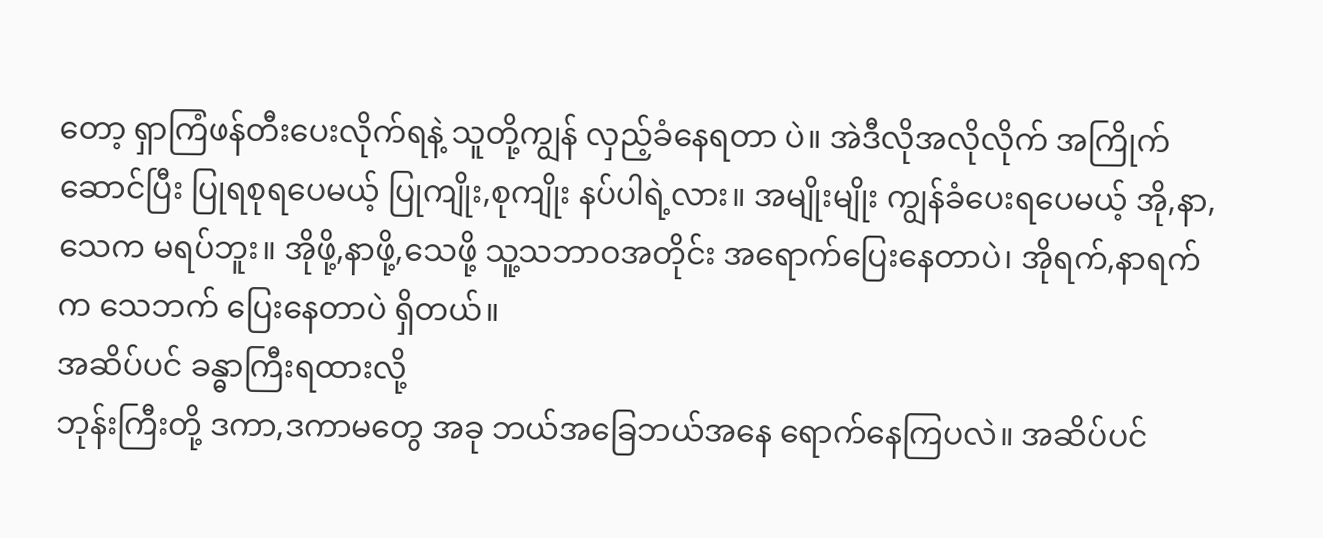တော့ ရှာကြံဖန်တီးပေးလိုက်ရနဲ့ သူတို့ကျွန် လှည့်ခံနေရတာ ပဲ။ အဲဒီလိုအလိုလိုက် အကြိုက်ဆောင်ပြီး ပြုရစုရပေမယ့် ပြုကျိုး,စုကျိုး နပ်ပါရဲ့လား။ အမျိုးမျိုး ကျွန်ခံပေးရပေမယ့် အို,နာ,သေက မရပ်ဘူး။ အိုဖို့,နာဖို့,သေဖို့ သူ့သဘာဝအတိုင်း အရောက်ပြေးနေတာပဲ၊ အိုရက်,နာရက်က သေဘက် ပြေးနေတာပဲ ရှိတယ်။
အဆိပ်ပင် ခန္ဓာကြီးရထားလို့
ဘုန်းကြီးတို့ ဒကာ,ဒကာမတွေ အခု ဘယ်အခြေဘယ်အနေ ရောက်နေကြပလဲ။ အဆိပ်ပင်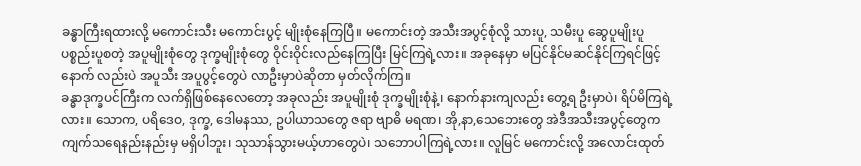ခန္ဓာကြီးရထားလို့ မကောင်းသီး မကောင်းပွင့် မျိုးစုံနေကြပြီ။ မကောင်းတဲ့ အသီးအပွင့်စုံလို့ သားပူ, သမီးပူ ဆွေပူမျိုးပူ ပစ္စည်းပူစတဲ့ အပူမျိုးစုံတွေ ဒုက္ခမျိုးစုံတွေ ဝိုင်းဝိုင်းလည်နေကြပြီး မြင်ကြရဲ့လား။ အခုနေမှာ မပြင်နိုင်မဆင်နိုင်ကြရင်ဖြင့် နောက် လည်းပဲ အပူသီး အပူပွင့်တွေပဲ လာဦးမှာပဲဆိုတာ မှတ်လိုက်ကြ။
ခန္ဓာဒုက္ခပင်ကြီးက လက်ရှိဖြစ်နေလေတော့ အခုလည်း အပူမျိုးစုံ ဒုက္ခမျိုးစုံနဲ့၊ နောက်နားကျလည်း တွေ့ရ ဦးမှာပဲ၊ ရိပ်မိကြရဲ့လား။ သောက, ပရိဒေဝ, ဒုက္ခ, ဒေါမနဿ, ဥပါယာသတွေ ဇရာ ဗျာဓိ မရဏ၊ အို,နာ,သေဘေးတွေ အဲဒီအသီးအပွင့်တွေက ကျက်သရေနည်းနည်းမှ မရှိပါဘူး၊ သုသာန်သွားမယ့်ဟာတွေပဲ၊ သဘောပါကြရဲ့လား။ လူမြင် မကောင်းလို့ အလောင်းထုတ်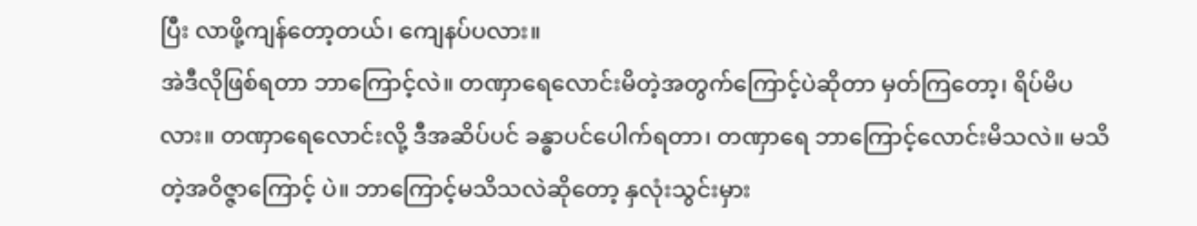ပြီး လာဖို့ကျန်တော့တယ်၊ ကျေနပ်ပလား။
အဲဒီလိုဖြစ်ရတာ ဘာကြောင့်လဲ။ တဏှာရေလောင်းမိတဲ့အတွက်ကြောင့်ပဲဆိုတာ မှတ်ကြတော့၊ ရိပ်မိပလား။ တဏှာရေလောင်းလို့ ဒီအဆိပ်ပင် ခန္ဓာပင်ပေါက်ရတာ၊ တဏှာရေ ဘာကြောင့်လောင်းမိသလဲ။ မသိတဲ့အဝိဇ္ဇာကြောင့် ပဲ။ ဘာကြောင့်မသိသလဲဆိုတော့ နှလုံးသွင်းမှား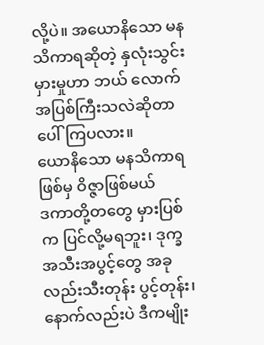လို့ပဲ။ အယောနိသော မနသိကာရဆိုတဲ့ နှလုံးသွင်းမှားမှုဟာ ဘယ် လောက်အပြစ်ကြီးသလဲဆိုတာ ပေါ်ကြပလား။
ယောနိသော မနသိကာရ ဖြစ်မှ ဝိဇ္ဇာဖြစ်မယ်
ဒကာတို့တတွေ မှားပြစ်က ပြင်လို့မရဘူး၊ ဒုက္ခအသီးအပွင့်တွေ အခုလည်းသီးတုန်း ပွင့်တုန်း၊ နောက်လည်းပဲ ဒီကမျိုး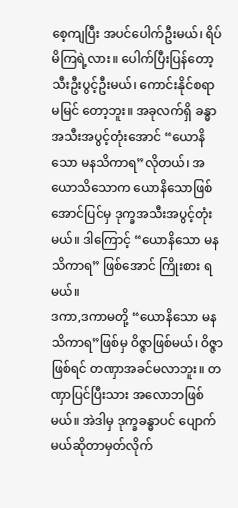စေ့ကျပြီး အပင်ပေါက်ဦးမယ်၊ ရိပ်မိကြရဲ့လား။ ပေါက်ပြီးပြန်တော့ သီးဦးပွင့်ဦးမယ်၊ ကောင်းနိုင်စရာ မမြင် တော့ဘူး။ အခုလက်ရှိ ခန္ဓာအသီးအပွင့်တုံးအောင် “ယောနိသော မနသိကာရ”လိုတယ်၊ အယောသိသောက ယောနိသောဖြစ်အောင်ပြင်မှ ဒုက္ခအသီးအပွင့်တုံးမယ်။ ဒါကြောင့် “ယောနိသော မနသိကာရ” ဖြစ်အောင် ကြိုးစား ရမယ်။
ဒကာ,ဒကာမတို့ “ယောနိသော မနသိကာရ”ဖြစ်မှ ဝိဇ္ဇာဖြစ်မယ်၊ ဝိဇ္ဇာဖြစ်ရင် တဏှာအခင်မလာဘူး။ တဏှာပြင်ပြီးသား အလောဘဖြစ်မယ်။ အဲဒါမှ ဒုက္ခခန္ဓာပင် ပျောက်မယ်ဆိုတာမှတ်လိုက်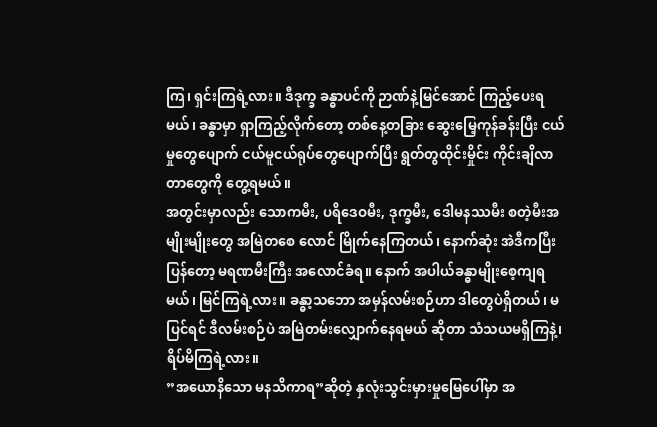ကြ၊ ရှင်းကြရဲ့လား။ ဒီဒုက္ခ ခန္ဓာပင်ကို ဉာဏ်နဲ့မြင်အောင် ကြည့်ပေးရမယ်၊ ခန္ဓာမှာ ရှာကြည့်လိုက်တော့ တစ်နေ့တခြား ဆွေးမြေ့ကုန်ခန်းပြီး ငယ်မှုတွေပျောက် ငယ်မူငယ်ရုပ်တွေပျောက်ပြီး ရွတ်တွထိုင်းမှိုင်း ကိုင်းချိလာတာတွေကို တွေ့ရမယ်။
အတွင်းမှာလည်း သောကမီး, ပရိဒေဝမီး, ဒုက္ခမီး, ဒေါမနဿမီး စတဲ့မီးအမျိုးမျိုးတွေ အမြဲတစေ လောင် မြိုက်နေကြတယ်၊ နောက်ဆုံး အဲဒီကပြီးပြန်တော့ မရဏမီးကြီး အလောင်ခံရ။ နောက် အပါယ်ခန္ဓာမျိုးစေ့ကျရမယ်၊ မြင်ကြရဲ့လား။ ခန္ဓာ့သဘော အမှန်လမ်းစဉ်ဟာ ဒါတွေပဲရှိတယ်၊ မပြင်ရင် ဒီလမ်းစဉ်ပဲ အမြဲတမ်းလျှောက်နေရမယ် ဆိုတာ သံသယမရှိကြနဲ့၊ ရိပ်မိကြရဲ့လား။
”အယောနိသော မနသိကာရ”ဆိုတဲ့ နှလုံးသွင်းမှားမှုမြေပေါ်မှာ အ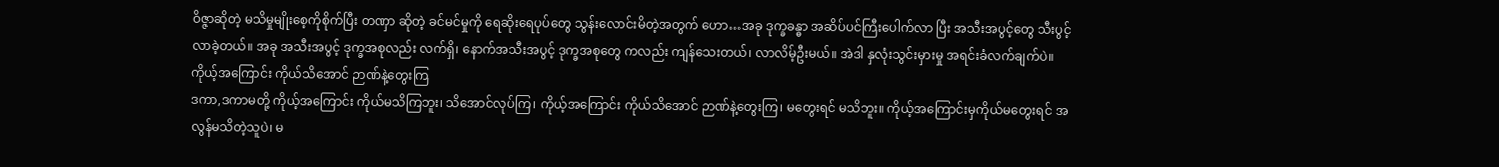ဝိဇ္ဇာဆိုတဲ့ မသိမှုမျိုးစေ့ကိုစိုက်ပြီး တဏှာ ဆိုတဲ့ ခင်မင်မှုကို ရေဆိုးရေပုပ်တွေ သွန်းလောင်းမိတဲ့အတွက် ဟော…အခု ဒုက္ခခန္ဓာ အဆိပ်ပင်ကြီးပေါက်လာ ပြီး အသီးအပွင့်တွေ သီးပွင့်လာခဲ့တယ်။ အခု အသီးအပွင့် ဒုက္ခအစုလည်း လက်ရှိ၊ နောက်အသီးအပွင့် ဒုက္ခအစုတွေ ကလည်း ကျန်သေးတယ်၊ လာလိမ့်ဦးမယ်။ အဲဒါ နှလုံးသွင်းမှားမှု အရင်းခံလက်ချက်ပဲ။
ကိုယ့်အကြောင်း ကိုယ်သိအောင် ဉာဏ်နဲ့တွေးကြ
ဒကာ,ဒကာမတို့ ကိုယ့်အကြောင်း ကိုယ်မသိကြဘူး၊ သိအောင်လုပ်ကြ၊ ကိုယ့်အကြောင်း ကိုယ်သိအောင် ဉာဏ်နဲ့တွေးကြ၊ မတွေးရင် မသိဘူး။ ကိုယ့်အကြောင်းမှကိုယ်မတွေးရင် အလွန်မသိတဲ့သူပဲ၊ မ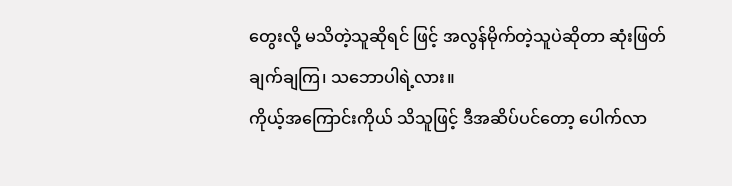တွေးလို့ မသိတဲ့သူဆိုရင် ဖြင့် အလွန်မိုက်တဲ့သူပဲဆိုတာ ဆုံးဖြတ်ချက်ချကြ၊ သဘောပါရဲ့လား။
ကိုယ့်အကြောင်းကိုယ် သိသူဖြင့် ဒီအဆိပ်ပင်တော့ ပေါက်လာ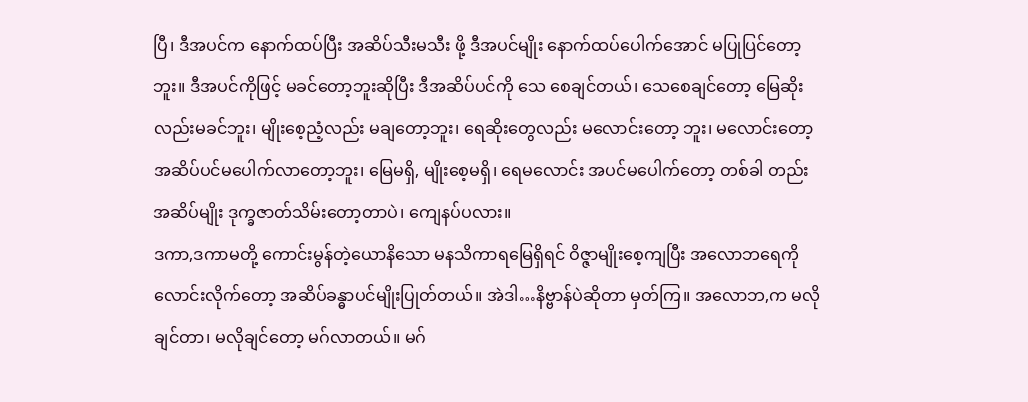ပြီ၊ ဒီအပင်က နောက်ထပ်ပြီး အဆိပ်သီးမသီး ဖို့ ဒီအပင်မျိုး နောက်ထပ်ပေါက်အောင် မပြုပြင်တော့ဘူး။ ဒီအပင်ကိုဖြင့် မခင်တော့ဘူးဆိုပြီး ဒီအဆိပ်ပင်ကို သေ စေချင်တယ်၊ သေစေချင်တော့ မြေဆိုးလည်းမခင်ဘူး၊ မျိုးစေ့ညံ့လည်း မချတော့ဘူး၊ ရေဆိုးတွေလည်း မလောင်းတော့ ဘူး၊ မလောင်းတော့ အဆိပ်ပင်မပေါက်လာတော့ဘူး၊ မြေမရှိ, မျိုးစေ့မရှိ၊ ရေမလောင်း အပင်မပေါက်တော့ တစ်ခါ တည်း အဆိပ်မျိုး ဒုက္ခဇာတ်သိမ်းတော့တာပဲ၊ ကျေနပ်ပလား။
ဒကာ,ဒကာမတို့ ကောင်းမွန်တဲ့ယောနိသော မနသိကာရမြေရှိရင် ဝိဇ္ဇာမျိုးစေ့ကျပြီး အလောဘရေကို လောင်းလိုက်တော့ အဆိပ်ခန္ဓာပင်မျိုးပြုတ်တယ်။ အဲဒါ…နိဗ္ဗာန်ပဲဆိုတာ မှတ်ကြ။ အလောဘ,က မလိုချင်တာ၊ မလိုချင်တော့ မဂ်လာတယ်။ မဂ်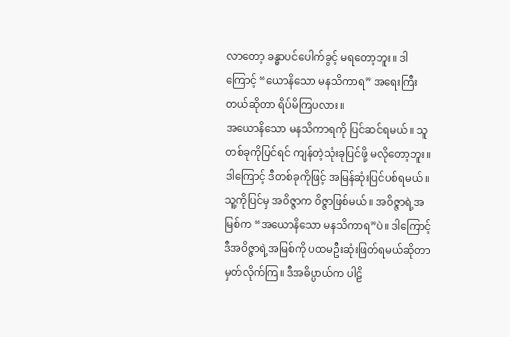လာတော့ ခန္ဓာပင်ပေါက်ခွင့် မရတော့ဘူး။ ဒါကြောင့် “ယောနိသော မနသိကာရ” အရေးကြီးတယ်ဆိုတာ ရိပ်မိကြပလား။
အယောနိသော မနသိကာရကို ပြင်ဆင်ရမယ်။ သူတစ်ခုကိုပြင်ရင် ကျန်တဲ့သုံးခုပြင်ဖို့ မလိုတော့ဘူး။ ဒါကြောင့် ဒီတစ်ခုကိုဖြင့် အမြန်ဆုံးပြင်ပစ်ရမယ်။ သူ့ကိုပြင်မှ အဝိဇ္ဇာက ဝိဇ္ဇာဖြစ်မယ်။ အဝိဇ္ဇာရဲ့အမြစ်က “အယောနိသော မနသိကာရ”ပဲ။ ဒါကြောင့် ဒီအဝိဇ္ဇာရဲ့အမြစ်ကို ပထမဦးဆုံးဖြတ်ရမယ်ဆိုတာ မှတ်လိုက်ကြ။ ဒီအဓိပ္ပာယ်က ပါဠိ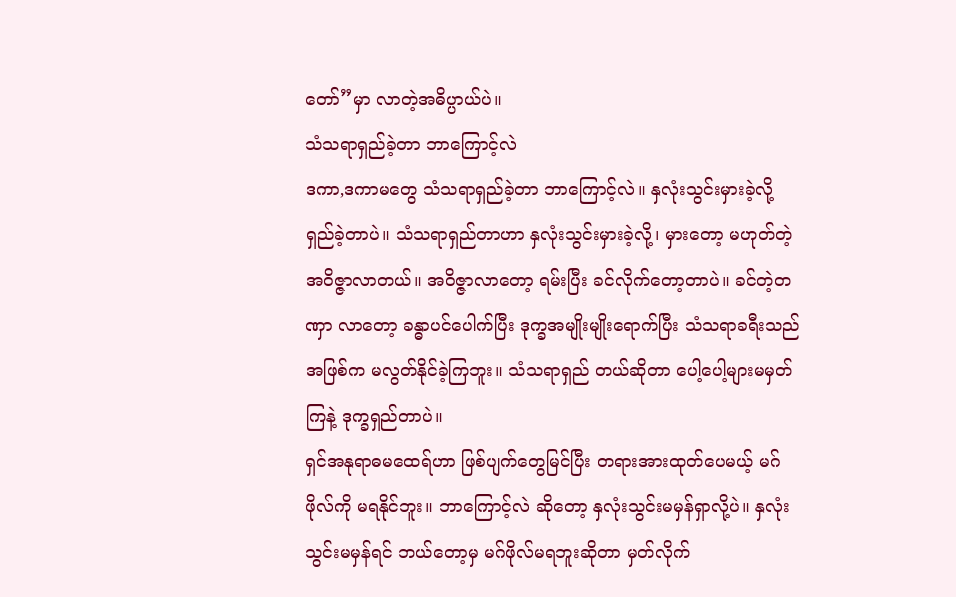တော်”မှာ လာတဲ့အဓိပ္ပာယ်ပဲ။
သံသရာရှည်ခဲ့တာ ဘာကြောင့်လဲ
ဒကာ,ဒကာမတွေ သံသရာရှည်ခဲ့တာ ဘာကြောင့်လဲ။ နှလုံးသွင်းမှားခဲ့လို့ ရှည်ခဲ့တာပဲ။ သံသရာရှည်တာဟာ နှလုံးသွင်းမှားခဲ့လို့၊ မှားတော့ မဟုတ်တဲ့အဝိဇ္ဇာလာတယ်။ အဝိဇ္ဇာလာတော့ ရမ်းပြီး ခင်လိုက်တော့တာပဲ။ ခင်တဲ့တဏှာ လာတော့ ခန္ဓာပင်ပေါက်ပြီး ဒုက္ခအမျိုးမျိုးရောက်ပြီး သံသရာခရီးသည်အဖြစ်က မလွတ်နိုင်ခဲ့ကြဘူး။ သံသရာရှည် တယ်ဆိုတာ ပေါ့ပေါ့များမမှတ်ကြနဲ့ ဒုက္ခရှည်တာပဲ။
ရှင်အနုရာဓမထေရ်ဟာ ဖြစ်ပျက်တွေမြင်ပြီး တရားအားထုတ်ပေမယ့် မဂ်ဖိုလ်ကို မရနိုင်ဘူး။ ဘာကြောင့်လဲ ဆိုတော့ နှလုံးသွင်းမမှန်ရှာလို့ပဲ။ နှလုံးသွင်းမမှန်ရင် ဘယ်တော့မှ မဂ်ဖိုလ်မရဘူးဆိုတာ မှတ်လိုက်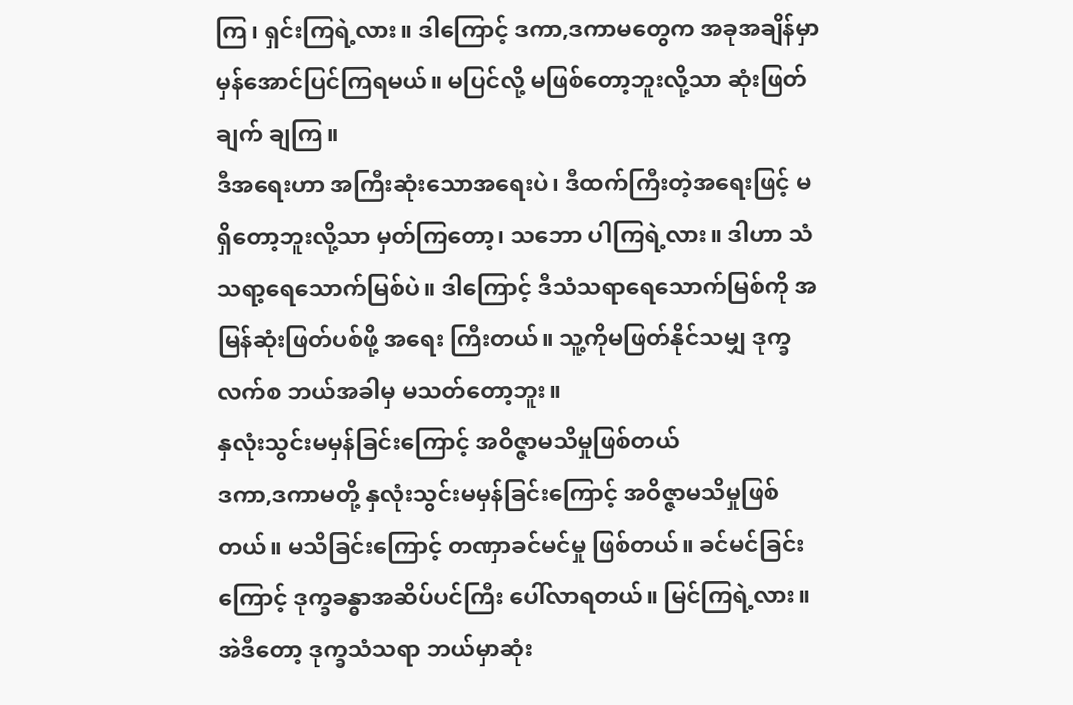ကြ၊ ရှင်းကြရဲ့လား။ ဒါကြောင့် ဒကာ,ဒကာမတွေက အခုအချိန်မှာ မှန်အောင်ပြင်ကြရမယ်။ မပြင်လို့ မဖြစ်တော့ဘူးလို့သာ ဆုံးဖြတ်ချက် ချကြ။
ဒီအရေးဟာ အကြီးဆုံးသောအရေးပဲ၊ ဒီထက်ကြီးတဲ့အရေးဖြင့် မရှိတော့ဘူးလို့သာ မှတ်ကြတော့၊ သဘော ပါကြရဲ့လား။ ဒါဟာ သံသရာ့ရေသောက်မြစ်ပဲ။ ဒါကြောင့် ဒီသံသရာရေသောက်မြစ်ကို အမြန်ဆုံးဖြတ်ပစ်ဖို့ အရေး ကြီးတယ်။ သူ့ကိုမဖြတ်နိုင်သမျှ ဒုက္ခလက်စ ဘယ်အခါမှ မသတ်တော့ဘူး။
နှလုံးသွင်းမမှန်ခြင်းကြောင့် အဝိဇ္ဇာမသိမှုဖြစ်တယ်
ဒကာ,ဒကာမတို့ နှလုံးသွင်းမမှန်ခြင်းကြောင့် အဝိဇ္ဇာမသိမှုဖြစ်တယ်။ မသိခြင်းကြောင့် တဏှာခင်မင်မှု ဖြစ်တယ်။ ခင်မင်ခြင်းကြောင့် ဒုက္ခခန္ဓာအဆိပ်ပင်ကြီး ပေါ်လာရတယ်။ မြင်ကြရဲ့လား။ အဲဒီတော့ ဒုက္ခသံသရာ ဘယ်မှာဆုံး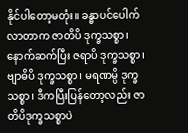နိုင်ပါတော့မတုံး။ ခန္ဓာပင်ပေါက်လာတာက ဇာတိပိ ဒုက္ခသစ္စာ၊ နောက်ဆက်ပြီး ဇရာပိ ဒုက္ခသစ္စာ၊ ဗျာဓိပိ ဒုက္ခသစ္စာ၊ မရဏမ္ပိ ဒုက္ခသစ္စာ၊ ဒီကပြီးပြန်တော့လည်း ဇာတိပိဒုက္ခသစ္စာပဲ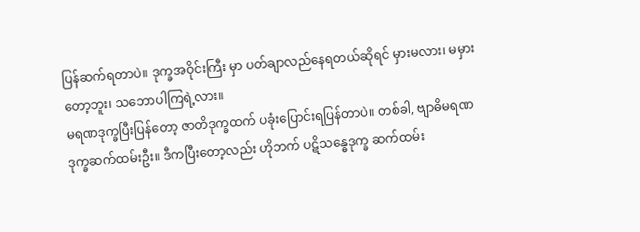ပြန်ဆက်ရတာပဲ။ ဒုက္ခအဝိုင်းကြီး မှာ ပတ်ချာလည်နေရတယ်ဆိုရင် မှားမလား၊ မမှားတော့ဘူး၊ သဘောပါကြရဲ့လား။
မရဏဒုက္ခပြီးပြန်တော့ ဇာတိဒုက္ခထက် ပခုံးပြောင်းရပြန်တာပဲ။ တစ်ခါ, ဗျာဓိမရဏ ဒုက္ခဆက်ထမ်းဦး။ ဒီကပြီးတော့လည်း ဟိုဘက် ပဋိသန္ဓေဒုက္ခ ဆက်ထမ်း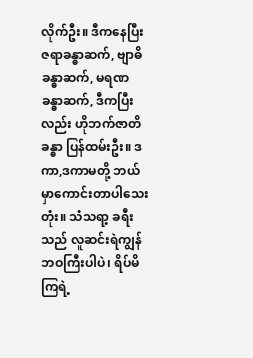လိုက်ဦး။ ဒီကနေပြီး ဇရာခန္ဓာဆက်, ဗျာဓိခန္ဓာဆက်, မရဏ ခန္ဓာဆက်, ဒီကပြီးလည်း ဟိုဘက်ဇာတိခန္ဓာ ပြန်ထမ်းဦး။ ဒကာ,ဒကာမတို့ ဘယ်မှာကောင်းတာပါသေးတုံး။ သံသရာ့ ခရီးသည် လူဆင်းရဲကျွန်ဘဝကြီးပါပဲ၊ ရိပ်မိကြရဲ့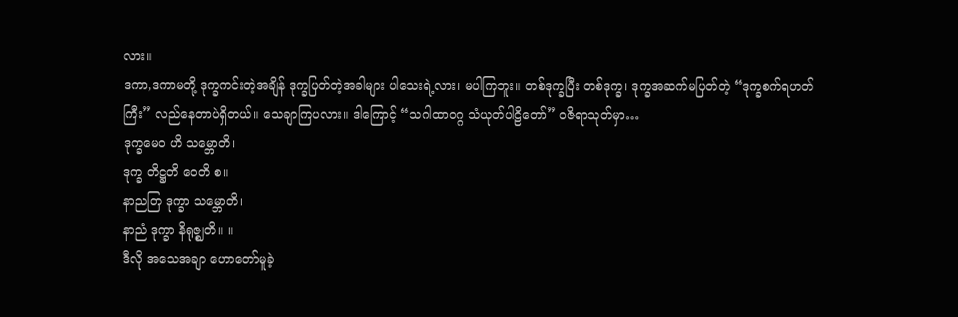လား။
ဒကာ,ဒကာမတို့ ဒုက္ခကင်းတဲ့အချိန် ဒုက္ခပြတ်တဲ့အခါများ ပါသေးရဲ့လား၊ မပါကြဘူး။ တစ်ဒုက္ခပြီး တစ်ဒုက္ခ၊ ဒုက္ခအဆက်မပြတ်တဲ့ “ဒုက္ခစက်ရဟတ်ကြီး” လည်နေတာပဲရှိတယ်။ သေချာကြပလား။ ဒါကြောင့် “သဂါထာဝဂ္ဂ သံယုတ်ပါဠိတော်” ဝဇိရာသုတ်မှာ…
ဒုက္ခမေဝ ဟိ သမ္ဘောတိ၊
ဒုက္ခ တိဋ္ဌတိ ဝေတိ စ။
နာညတြ ဒုက္ခာ သမ္ဘောတိ၊
နာညံ ဒုက္ခာ နိရုဇ္ဈတိ။ ။
ဒီလို အသေအချာ ဟောတော်မူခဲ့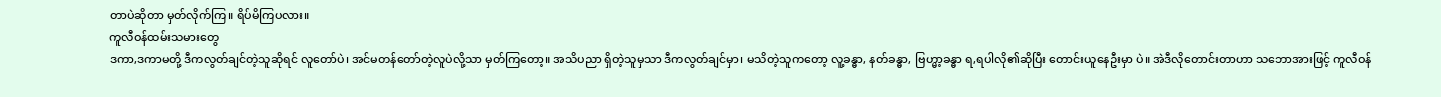တာပဲဆိုတာ မှတ်လိုက်ကြ။ ရိပ်မိကြပလား။
ကူလီဝန်ထမ်းသမားတွေ
ဒကာ,ဒကာမတို့ ဒီကလွတ်ချင်တဲ့သူဆိုရင် လူတော်ပဲ၊ အင်မတန်တော်တဲ့လူပဲလို့သာ မှတ်ကြတော့။ အသိပညာ ရှိတဲ့သူမှသာ ဒီကလွတ်ချင်မှာ၊ မသိတဲ့သူကတော့ လူ့ခန္ဓာ, နတ်ခန္ဓာ, ဗြဟ္မာ့ခန္ဓာ ရ,ရပါလို၏ဆိုပြီး တောင်းယူနေဦးမှာ ပဲ။ အဲဒီလိုတောင်းတာဟာ သဘောအားဖြင့် ကူလီဝန်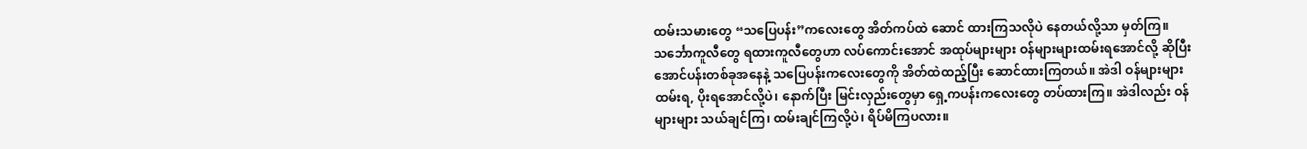ထမ်းသမားတွေ “သပြေပန်း”ကလေးတွေ အိတ်ကပ်ထဲ ဆောင် ထားကြသလိုပဲ နေတယ်လို့သာ မှတ်ကြ။
သင်္ဘောကူလီတွေ ရထားကူလီတွေဟာ လပ်ကောင်းအောင် အထုပ်များများ ဝန်များများထမ်းရအောင်လို့ ဆိုပြီး အောင်ပန်းတစ်ခုအနေနဲ့ သပြေပန်းကလေးတွေကို အိတ်ထဲထည့်ပြီး ဆောင်ထားကြတယ်။ အဲဒါ ဝန်များများ ထမ်းရ, ပိုးရအောင်လို့ပဲ၊ နောက်ပြီး မြင်းလှည်းတွေမှာ ရှေ့ကပန်းကလေးတွေ တပ်ထားကြ။ အဲဒါလည်း ဝန်များများ သယ်ချင်ကြ၊ ထမ်းချင်ကြလို့ပဲ၊ ရိပ်မိကြပလား။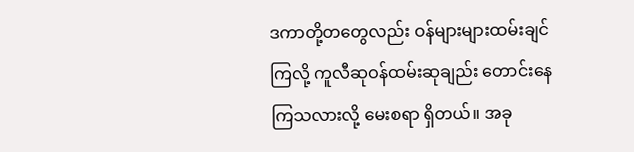ဒကာတို့တတွေလည်း ဝန်များများထမ်းချင်ကြလို့ ကူလီဆုဝန်ထမ်းဆုချည်း တောင်းနေကြသလားလို့ မေးစရာ ရှိတယ်။ အခု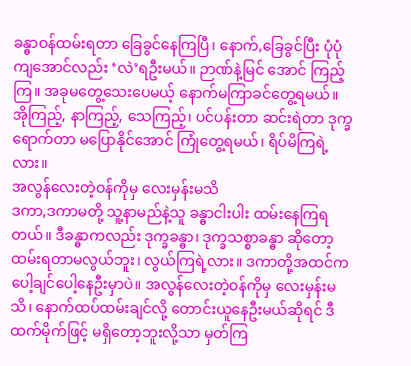ခန္ဓာဝန်ထမ်းရတာ ခြေခွင်နေကြပြီ၊ နောက်,ခြေခွင်ပြီး ပုံပုံကျအောင်လည်း ‘လဲ’ရဦးမယ်။ ဉာဏ်နဲ့မြင် အောင် ကြည့်ကြ။ အခုမတွေ့သေးပေမယ့် နောက်မကြာခင်တွေ့ရမယ်။ အိုကြည့်, နာကြည့်, သေကြည့်၊ ပင်ပန်းတာ ဆင်းရဲတာ ဒုက္ခရောက်တာ မပြောနိုင်အောင် ကြုံတွေ့ရမယ်၊ ရိပ်မိကြရဲ့လား။
အလွန်လေးတဲ့ဝန်ကိုမှ လေးမှန်းမသိ
ဒကာ,ဒကာမတို့ သူ့နာမည်နဲ့သူ ခန္ဓာငါးပါး ထမ်းနေကြရတယ်။ ဒီခန္ဓာကလည်း ဒုက္ခခန္ဓာ၊ ဒုက္ခသစ္စာခန္ဓာ ဆိုတော့ ထမ်းရတာမလွယ်ဘူး၊ လွယ်ကြရဲ့လား။ ဒကာတို့အထင်က ပေါ့ချင်ပေါ့နေဦးမှာပဲ။ အလွန်လေးတဲ့ဝန်ကိုမှ လေးမှန်းမသိ၊ နောက်ထပ်ထမ်းချင်လို့ တောင်းယူနေဦးမယ်ဆိုရင် ဒီထက်မိုက်ဖြင့် မရှိတော့ဘူးလို့သာ မှတ်ကြ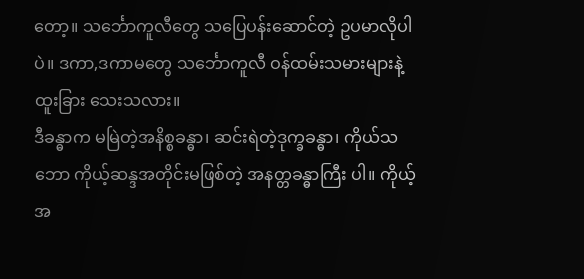တော့။ သင်္ဘောကူလီတွေ သပြေပန်းဆောင်တဲ့ ဥပမာလိုပါပဲ။ ဒကာ,ဒကာမတွေ သင်္ဘောကူလီ ဝန်ထမ်းသမားများနဲ့ ထူးခြား သေးသလား။
ဒီခန္ဓာက မမြဲတဲ့အနိစ္စခန္ဓာ၊ ဆင်းရဲတဲ့ဒုက္ခခန္ဓာ၊ ကိုယ်သဘော ကိုယ့်ဆန္ဒအတိုင်းမဖြစ်တဲ့ အနတ္တခန္ဓာကြီး ပါ။ ကိုယ့်အ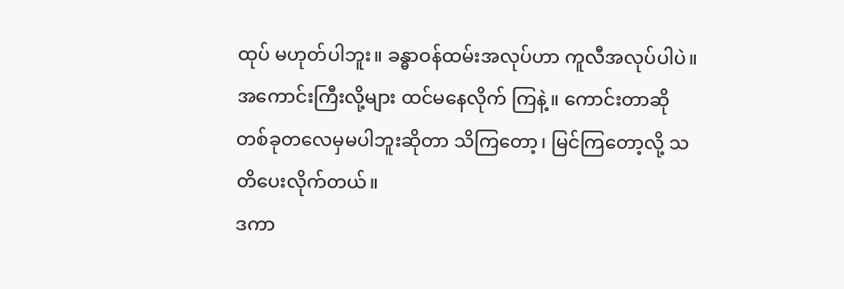ထုပ် မဟုတ်ပါဘူး။ ခန္ဓာဝန်ထမ်းအလုပ်ဟာ ကူလီအလုပ်ပါပဲ။ အကောင်းကြီးလို့များ ထင်မနေလိုက် ကြနဲ့။ ကောင်းတာဆို တစ်ခုတလေမှမပါဘူးဆိုတာ သိကြတော့၊ မြင်ကြတော့လို့ သတိပေးလိုက်တယ်။
ဒကာ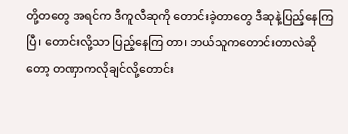တို့တတွေ အရင်က ဒီကူလီဆုကို တောင်းခဲ့တာတွေ ဒီဆုနဲ့ပြည့်နေကြပြီ၊ တောင်းလို့သာ ပြည့်နေကြ တာ၊ ဘယ်သူကတောင်းတာလဲဆိုတော့ တဏှာကလိုချင်လို့တောင်း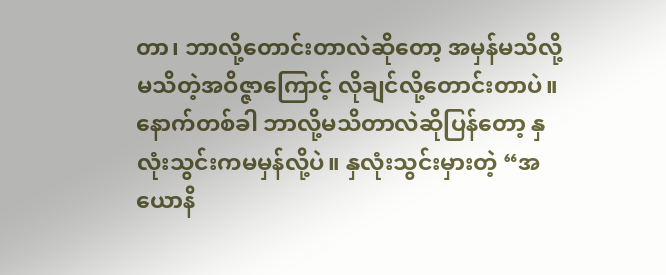တာ၊ ဘာလို့တောင်းတာလဲဆိုတော့ အမှန်မသိလို့ မသိတဲ့အဝိဇ္ဇာကြောင့် လိုချင်လို့တောင်းတာပဲ။ နောက်တစ်ခါ ဘာလို့မသိတာလဲဆိုပြန်တော့ နှလုံးသွင်းကမမှန်လို့ပဲ။ နှလုံးသွင်းမှားတဲ့ “အယောနိ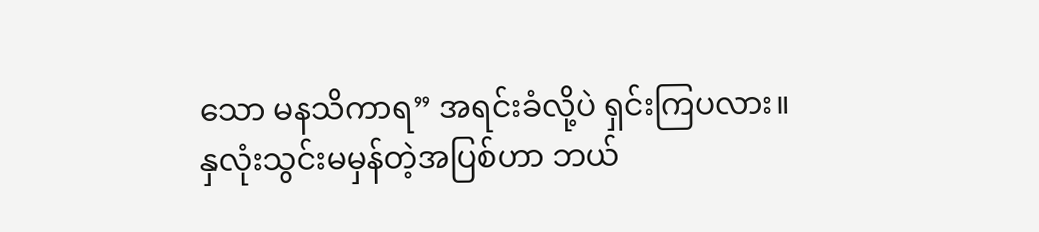သော မနသိကာရ” အရင်းခံလို့ပဲ ရှင်းကြပလား။
နှလုံးသွင်းမမှန်တဲ့အပြစ်ဟာ ဘယ်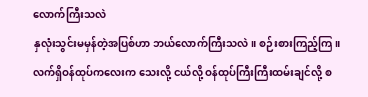လောက်ကြီးသလဲ
နှလုံးသွင်းမမှန်တဲ့အပြစ်ဟာ ဘယ်လောက်ကြီးသလဲ။ စဉ်းစားကြည့်ကြ။ လက်ရှိဝန်ထုပ်ကလေးက သေးလို့ ငယ်လို့ ဝန်ထုပ်ကြီးကြီးထမ်းချင်လို့ စ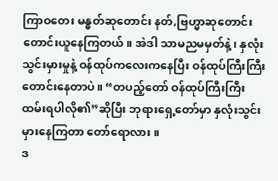ကြာဝတေး မန္ဓတ်ဆုတောင်း နတ်,ဗြဟ္မာဆုတောင်း တောင်းယူနေကြတယ်။ အဲဒါ သာမညမမှတ်နဲ့၊ နှလုံးသွင်းမှားမှုနဲ့ ဝန်ထုပ်ကလေးကနေပြီး ဝန်ထုပ်ကြီးကြီးတောင်းနေတာပဲ။ “တပည့်တော် ဝန်ထုပ်ကြီးကြီး ထမ်းရပါလို၏”ဆိုပြီး ဘုရားရှေ့တော်မှာ နှလုံးသွင်းမှားနေကြတာ တော်ရောလား။
ဒ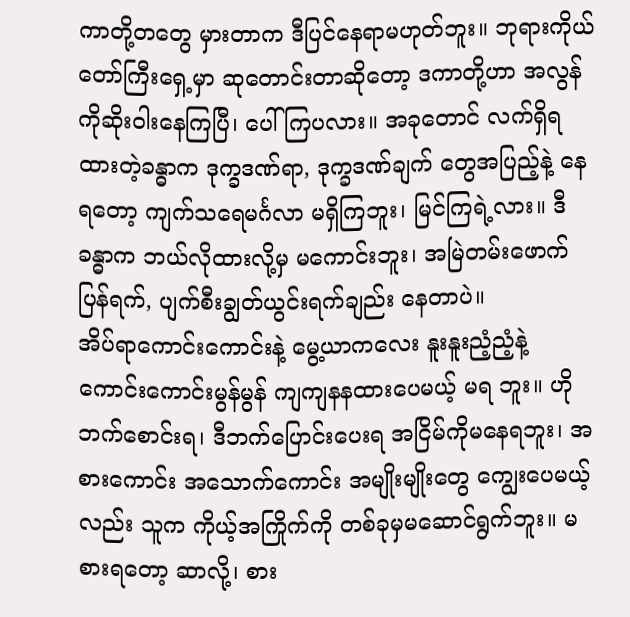ကာတို့တတွေ မှားတာက ဒီပြင်နေရာမဟုတ်ဘူး။ ဘုရားကိုယ်တော်ကြီးရှေ့မှာ ဆုတောင်းတာဆိုတော့ ဒကာတို့ဟာ အလွန်ကိုဆိုးဝါးနေကြပြီ၊ ပေါ်ကြပလား။ အခုတောင် လက်ရှိရထားတဲ့ခန္ဓာက ဒုက္ခဒဏ်ရာ, ဒုက္ခဒဏ်ချက် တွေအပြည့်နဲ့ နေရတော့ ကျက်သရေမင်္ဂလာ မရှိကြဘူး၊ မြင်ကြရဲ့လား။ ဒီခန္ဓာက ဘယ်လိုထားလို့မှ မကောင်းဘူး၊ အမြဲတမ်းဖောက်ပြန်ရက်, ပျက်စီးချွတ်ယွင်းရက်ချည်း နေတာပဲ။
အိပ်ရာကောင်းကောင်းနဲ့ မွေ့ယာကလေး နူးနူးညံ့ညံ့နဲ့ ကောင်းကောင်းမွန်မွန် ကျကျနနထားပေမယ့် မရ ဘူး။ ဟိုဘက်စောင်းရ၊ ဒီဘက်ပြောင်းပေးရ အငြိမ်ကိုမနေရဘူး၊ အစားကောင်း အသောက်ကောင်း အမျိုးမျိုးတွေ ကျွေးပေမယ့်လည်း သူက ကိုယ့်အကြိုက်ကို တစ်ခုမှမဆောင်ရွက်ဘူး။ မစားရတော့ ဆာလို့၊ စား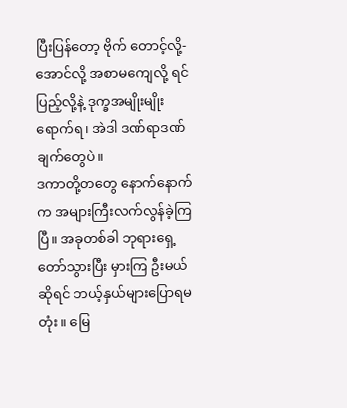ပြီးပြန်တော့ ဗိုက် တောင့်လို့-အောင်လို့ အစာမကျေလို့ ရင်ပြည့်လို့နဲ့ ဒုက္ခအမျိုးမျိုးရောက်ရ၊ အဲဒါ ဒဏ်ရာဒဏ်ချက်တွေပဲ။
ဒကာတို့တတွေ နောက်နောက်က အများကြီးလက်လွန်ခဲ့ကြပြီ။ အခုတစ်ခါ ဘုရားရှေ့တော်သွားပြီး မှားကြ ဦးမယ်ဆိုရင် ဘယ့်နှယ်များပြောရမတုံး။ မြေ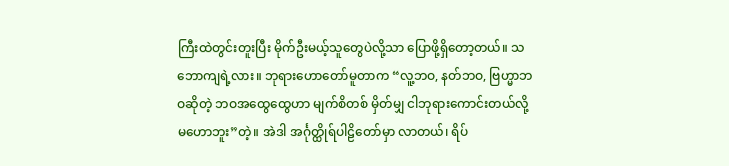ကြီးထဲတွင်းတူးပြီး မိုက်ဦးမယ့်သူတွေပဲလို့သာ ပြောဖို့ရှိတော့တယ်။ သဘောကျရဲ့လား။ ဘုရားဟောတော်မူတာက “လူ့ဘဝ, နတ်ဘဝ, ဗြဟ္မာဘဝဆိုတဲ့ ဘဝအထွေထွေဟာ မျက်စိတစ် မှိတ်မျှ ငါဘုရားကောင်းတယ်လို့ မဟောဘူး”တဲ့။ အဲဒါ အင်္ဂုတ္ထိုရ်ပါဠိတော်မှာ လာတယ်၊ ရိပ်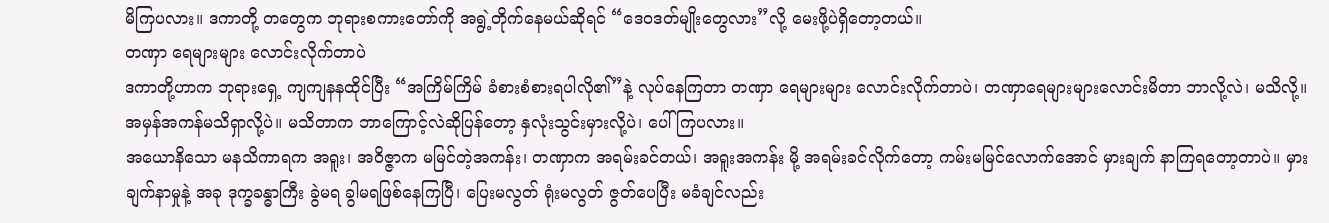မိကြပလား။ ဒကာတို့ တတွေက ဘုရားစကားတော်ကို အရွဲ့တိုက်နေမယ်ဆိုရင် “ဒေဝဒတ်မျိုးတွေလား”လို့ မေးဖို့ပဲရှိတော့တယ်။
တဏှာ ရေများများ လောင်းလိုက်တာပဲ
ဒကာတို့ဟာက ဘုရားရှေ့ ကျကျနနထိုင်ပြီး “အကြိမ်ကြိမ် ခံစားစံစားရပါလို၏”နဲ့ လုပ်နေကြတာ တဏှာ ရေများများ လောင်းလိုက်တာပဲ၊ တဏှာရေများများလောင်းမိတာ ဘာလို့လဲ၊ မသိလို့။ အမှန်အကန်မသိရှာလို့ပဲ။ မသိတာက ဘာကြောင့်လဲဆိုပြန်တော့ နှလုံးသွင်းမှားလို့ပဲ၊ ပေါ်ကြပလား။
အယောနိသော မနသိကာရက အရူး၊ အဝိဇ္ဇာက မမြင်တဲ့အကန်း၊ တဏှာက အရမ်းခင်တယ်၊ အရူးအကန်း မို့ အရမ်းခင်လိုက်တော့ ကမ်းမမြင်လောက်အောင် မှားချက် နာကြရတော့တာပဲ။ မှားချက်နာမှုနဲ့ အခု ဒုက္ခခန္ဓာကြီး ခွဲမရ ခွါမရဖြစ်နေကြပြီ၊ ပြေးမလွတ် ရုံးမလွတ် ဇွတ်ပေပြီး မခံချင်လည်း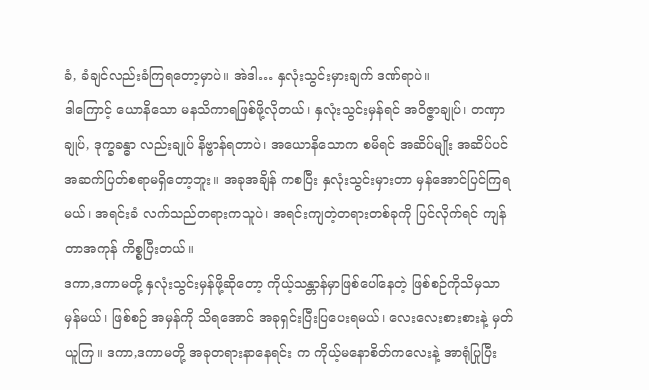ခံ, ခံချင်လည်းခံကြရတော့မှာပဲ။ အဲဒါ… နှလုံးသွင်းမှားချက် ဒဏ်ရာပဲ။
ဒါကြောင့် ယောနိသော မနသိကာရဖြစ်ဖို့လိုတယ်၊ နှလုံးသွင်းမှန်ရင် အဝိဇ္ဇာချုပ်၊ တဏှာချုပ်, ဒုက္ခခန္ဓာ လည်းချုပ် နိဗ္ဗာန်ရတာပဲ၊ အယောနိသောက စမိရင် အဆိပ်မျိုး အဆိပ်ပင် အဆက်ပြတ်စရာမရှိတော့ဘူး။ အခုအချိန် ကစပြီး နှလုံးသွင်းမှားတာ မှန်အောင်ပြင်ကြရမယ်၊ အရင်းခံ လက်သည်တရားကသူပဲ၊ အရင်းကျတဲ့တရားတစ်ခုကို ပြင်လိုက်ရင် ကျန်တာအကုန် ကိစ္စပြီးတယ်။
ဒကာ,ဒကာမတို့ နှလုံးသွင်းမှန်ဖို့ဆိုတော့ ကိုယ့်သန္တာန်မှာဖြစ်ပေါ်နေတဲ့ ဖြစ်စဉ်ကိုသိမှသာ မှန်မယ်၊ ဖြစ်စဉ် အမှန်ကို သိရအောင် အခုရှင်းပြီးပြပေးရမယ်၊ လေးလေးစားစားနဲ့ မှတ်ယူကြ။ ဒကာ,ဒကာမတို့ အခုတရားနာနေရင်း က ကိုယ့်မနောစိတ်ကလေးနဲ့ အာရုံပြုပြီး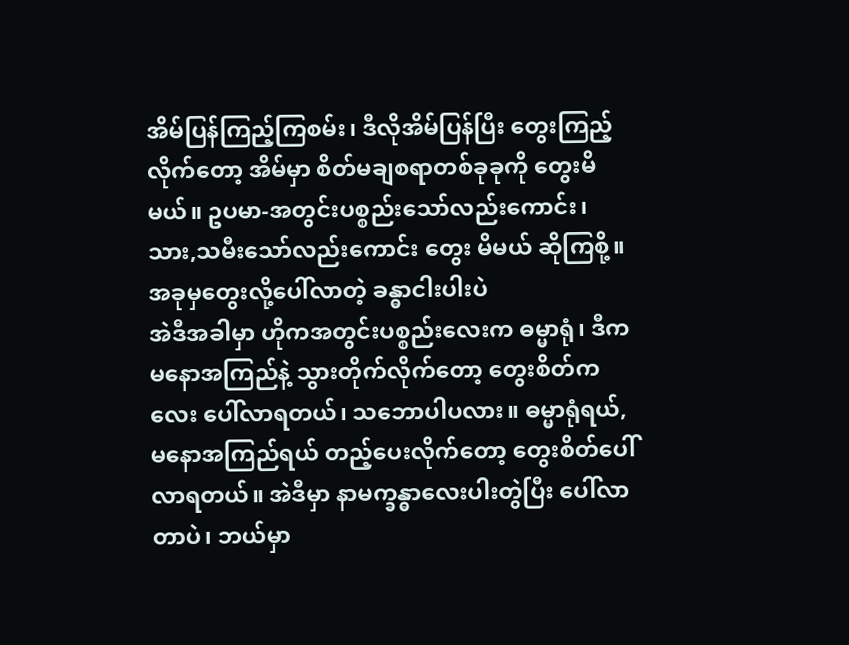အိမ်ပြန်ကြည့်ကြစမ်း၊ ဒီလိုအိမ်ပြန်ပြီး တွေးကြည့်လိုက်တော့ အိမ်မှာ စိတ်မချစရာတစ်ခုခုကို တွေးမိမယ်။ ဥပမာ-အတွင်းပစ္စည်းသော်လည်းကောင်း၊ သား,သမီးသော်လည်းကောင်း တွေး မိမယ် ဆိုကြစို့။
အခုမှတွေးလို့ပေါ်လာတဲ့ ခန္ဓာငါးပါးပဲ
အဲဒီအခါမှာ ဟိုကအတွင်းပစ္စည်းလေးက ဓမ္မာရုံ၊ ဒီကမနောအကြည်နဲ့ သွားတိုက်လိုက်တော့ တွေးစိတ်ကလေး ပေါ်လာရတယ်၊ သဘောပါပလား။ ဓမ္မာရုံရယ်, မနောအကြည်ရယ် တည့်ပေးလိုက်တော့ တွေးစိတ်ပေါ်လာရတယ်။ အဲဒီမှာ နာမက္ခန္ဓာလေးပါးတွဲပြီး ပေါ်လာတာပဲ၊ ဘယ်မှာ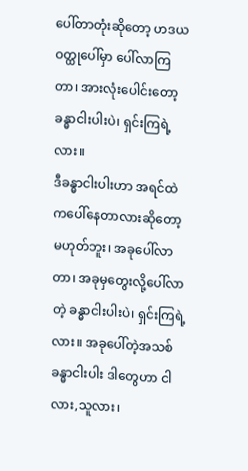ပေါ်တာတုံးဆိုတော့ ဟဒယဝတ္ထုပေါ်မှာ ပေါ်လာကြတာ၊ အားလုံးပေါင်းတော့ ခန္ဓာငါးပါးပဲ၊ ရှင်းကြရဲ့လား။
ဒီခန္ဓာငါးပါးဟာ အရင်ထဲကပေါ်နေတာလားဆိုတော့ မဟုတ်ဘူး၊ အခုပေါ်လာတာ၊ အခုမှတွေးလို့ပေါ်လာတဲ့ ခန္ဓာငါးပါးပဲ၊ ရှင်းကြရဲ့လား။ အခုပေါ်တဲ့အသစ် ခန္ဓာငါးပါး ဒါတွေဟာ ငါလား,သူလား၊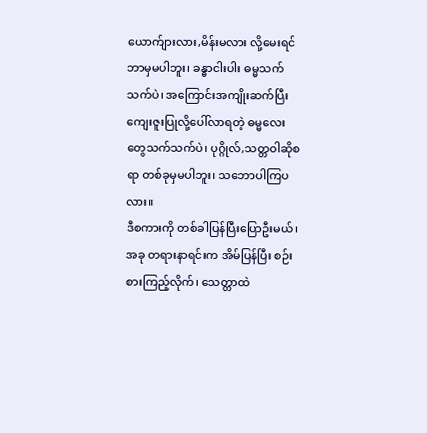ယောက်ျားလား,မိန်းမလား လို့မေးရင် ဘာမှမပါဘူး၊ ခန္ဓာငါးပါး ဓမ္မသက်သက်ပဲ၊ အကြောင်းအကျိုးဆက်ပြီး ကျေးဇူးပြုလို့ပေါ်လာရတဲ့ ဓမ္မလေး တွေသက်သက်ပဲ၊ ပုဂ္ဂိုလ်,သတ္တဝါဆိုစရာ တစ်ခုမှမပါဘူး၊ သဘောပါကြပလား။
ဒီစကားကို တစ်ခါပြန်ပြီးပြောဦးမယ်၊ အခု တရားနာရင်းက အိမ်ပြန်ပြီး စဉ်းစားကြည့်လိုက်၊ သေတ္တာထဲ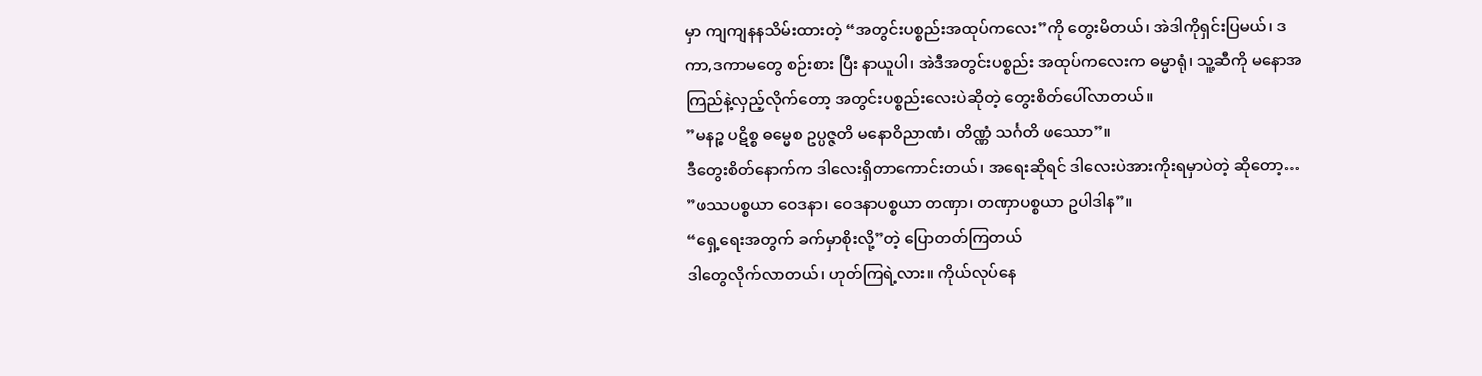မှာ ကျကျနနသိမ်းထားတဲ့ “အတွင်းပစ္စည်းအထုပ်ကလေး”ကို တွေးမိတယ်၊ အဲဒါကိုရှင်းပြမယ်၊ ဒကာ,ဒကာမတွေ စဉ်းစား ပြီး နာယူပါ၊ အဲဒီအတွင်းပစ္စည်း အထုပ်ကလေးက ဓမ္မာရုံ၊ သူ့ဆီကို မနောအကြည်နဲ့လှည့်လိုက်တော့ အတွင်းပစ္စည်းလေးပဲဆိုတဲ့ တွေးစိတ်ပေါ်လာတယ်။
”မနဉ္စ ပဋိစ္စ ဓမ္မေစ ဥပ္ပဇ္ဇတိ မနောဝိညာဏံ၊ တိဏ္ဏံ သင်္ဂတိ ဖဿော”။
ဒီတွေးစိတ်နောက်က ဒါလေးရှိတာကောင်းတယ်၊ အရေးဆိုရင် ဒါလေးပဲအားကိုးရမှာပဲတဲ့ ဆိုတော့…
”ဖဿပစ္စယာ ဝေဒနာ၊ ဝေဒနာပစ္စယာ တဏှာ၊ တဏှာပစ္စယာ ဥပါဒါန”။
“ရှေ့ရေးအတွက် ခက်မှာစိုးလို့”တဲ့ ပြောတတ်ကြတယ်
ဒါတွေလိုက်လာတယ်၊ ဟုတ်ကြရဲ့လား။ ကိုယ်လုပ်နေ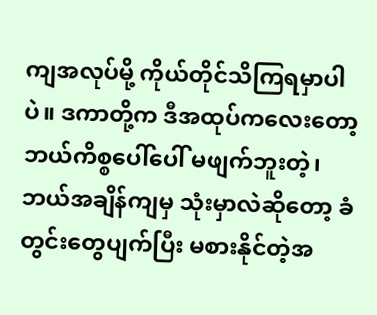ကျအလုပ်မို့ ကိုယ်တိုင်သိကြရမှာပါပဲ။ ဒကာတို့က ဒီအထုပ်ကလေးတော့ ဘယ်ကိစ္စပေါ်ပေါ် မဖျက်ဘူးတဲ့၊ ဘယ်အချိန်ကျမှ သုံးမှာလဲဆိုတော့ ခံတွင်းတွေပျက်ပြီး မစားနိုင်တဲ့အ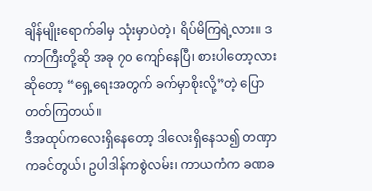ချိန်မျိုးရောက်ခါမှ သုံးမှာပဲတဲ့၊ ရိပ်မိကြရဲ့လား။ ဒကာကြီးတို့ဆို အခု ၇၀ ကျော်နေပြီ၊ စားပါတော့လား ဆိုတော့ “ရှေ့ရေးအတွက် ခက်မှာစိုးလို့”တဲ့ ပြောတတ်ကြတယ်။
ဒီအထုပ်ကလေးရှိနေတော့ ဒါလေးရှိနေသ၍ တဏှာကခင်တွယ်၊ ဥပါဒါန်ကစွဲလမ်း၊ ကာယကံက ခဏခ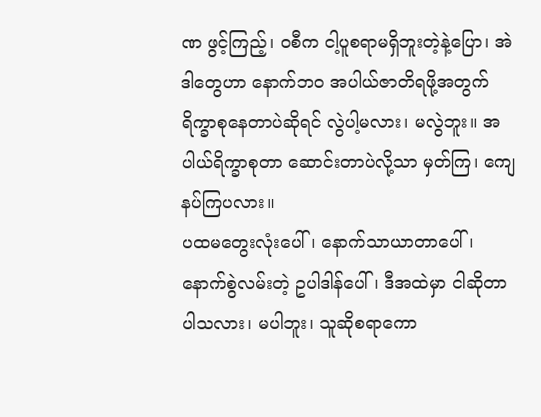ဏ ဖွင့်ကြည့်၊ ဝစီက ငါ့ပူစရာမရှိဘူးတဲ့နဲ့ပြော၊ အဲဒါတွေဟာ နောက်ဘဝ အပါယ်ဇာတိရဖို့အတွက် ရိက္ခာစုနေတာပဲဆိုရင် လွဲပါ့မလား၊ မလွဲဘူး။ အပါယ်ရိက္ခာစုတာ ဆောင်းတာပဲလို့သာ မှတ်ကြ၊ ကျေနပ်ကြပလား။
ပထမတွေးလုံးပေါ်၊ နောက်သာယာတာပေါ်၊ နောက်စွဲလမ်းတဲ့ ဥပါဒါန်ပေါ်၊ ဒီအထဲမှာ ငါဆိုတာပါသလား၊ မပါဘူး၊ သူဆိုစရာကော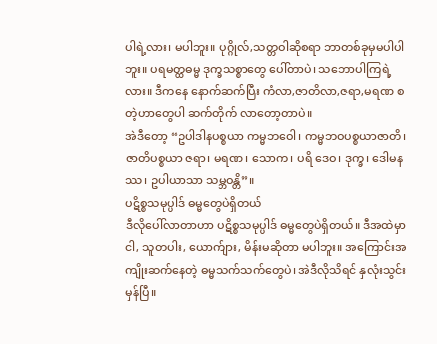ပါရဲ့လား၊ မပါဘူး။ ပုဂ္ဂိုလ်,သတ္တဝါဆိုစရာ ဘာတစ်ခုမှမပါပါဘူး။ ပရမတ္ထဓမ္မ ဒုက္ခသစ္စာတွေ ပေါ်တာပဲ၊ သဘောပါကြရဲ့လား။ ဒီကနေ နောက်ဆက်ပြီး ကံလာ,ဇာတိလာ,ဇရာ,မရဏ စတဲ့ဟာတွေပါ ဆက်တိုက် လာတော့တာပဲ။
အဲဒီတော့ “ဥပါဒါနပစ္စယာ ကမ္မဘဝေါ၊ ကမ္မဘဝပစ္စယာဇာတိ၊ ဇာတိပစ္စယာ ဇရာ၊ မရဏ၊ သောက၊ ပရိ ဒေဝ၊ ဒုက္ခ၊ ဒေါမနဿ၊ ဥပါယာသာ သမ္ဘဝန္တိ”။
ပဋိစ္စသမုပ္ပါဒ် ဓမ္မတွေပဲရှိတယ်
ဒီလိုပေါ်လာတာဟာ ပဋိစ္စသမုပ္ပါဒ် ဓမ္မတွေပဲရှိတယ်။ ဒီအထဲမှာ ငါ, သူတပါး, ယောက်ျား, မိန်းမဆိုတာ မပါဘူး။ အကြောင်းအကျိုးဆက်နေတဲ့ ဓမ္မသက်သက်တွေပဲ၊ အဲဒီလိုသိရင် နှလုံးသွင်းမှန်ပြီ။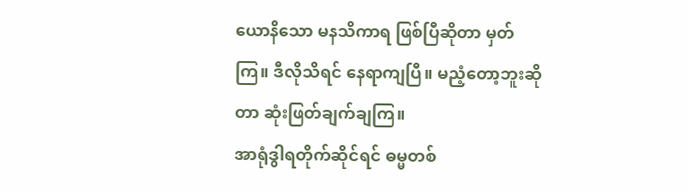ယောနိသော မနသိကာရ ဖြစ်ပြီဆိုတာ မှတ်ကြ။ ဒီလိုသိရင် နေရာကျပြီ။ မညံ့တော့ဘူးဆိုတာ ဆုံးဖြတ်ချက်ချကြ။
အာရုံဒွါရတိုက်ဆိုင်ရင် ဓမ္မတစ်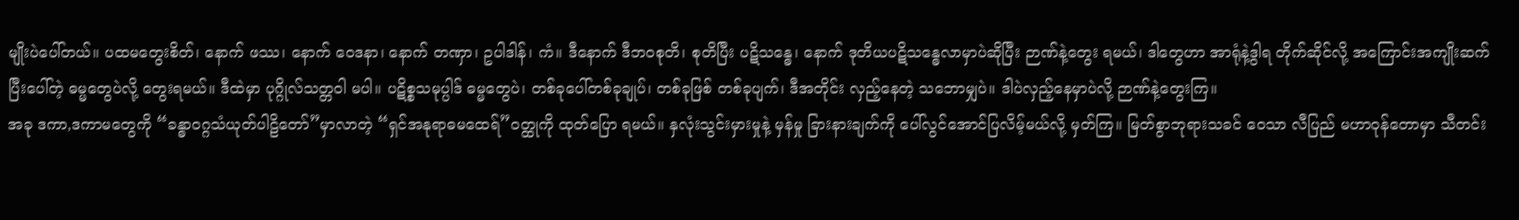မျိုးပဲပေါ်တယ်။ ပထမတွေးစိတ်၊ နောက် ဖဿ၊ နောက် ဝေဒနာ၊ နောက် တဏှာ၊ ဥပါဒါန်၊ ကံ။ ဒီနောက် ဒီဘဝစုတိ၊ စုတိပြီး ပဋိသန္ဓေ၊ နောက် ဒုတိယပဋိသန္ဓေလာမှာပဲဆိုပြီး ဉာဏ်နဲ့တွေး ရမယ်၊ ဒါတွေဟာ အာရုံနဲ့ဒွါရ တိုက်ဆိုင်လို့ အကြောင်းအကျိုးဆက်ပြီးပေါ်တဲ့ ဓမ္မတွေပဲလို့ တွေးရမယ်။ ဒီထဲမှာ ပုဂ္ဂိုလ်သတ္တဝါ မပါ။ ပဋိစ္စသမုပ္ပါဒ် ဓမ္မတွေပဲ၊ တစ်ခုပေါ်တစ်ခုချုပ်၊ တစ်ခုဖြစ် တစ်ခုပျက်၊ ဒီအတိုင်း လှည့်နေတဲ့ သဘောမျှပဲ။ ဒါပဲလှည့်နေမှာပဲလို့ ဉာဏ်နဲ့တွေးကြ။
အခု ဒကာ,ဒကာမတွေကို “ခန္ဓာဝဂ္ဂသံယုတ်ပါဠိတော်”မှာလာတဲ့ “ရှင်အနုရာဓမထေရ်”ဝတ္ထုကို ထုတ်ပြော ရမယ်။ နှလုံးသွင်းမှားမှုနဲ့ မှန်မှု ခြားနားချက်ကို ပေါ်လွင်အောင်ပြလိမ့်မယ်လို့ မှတ်ကြ။ မြတ်စွာဘုရားသခင် ဝေသာ လီပြည် မဟာဝုန်တောမှာ သီတင်း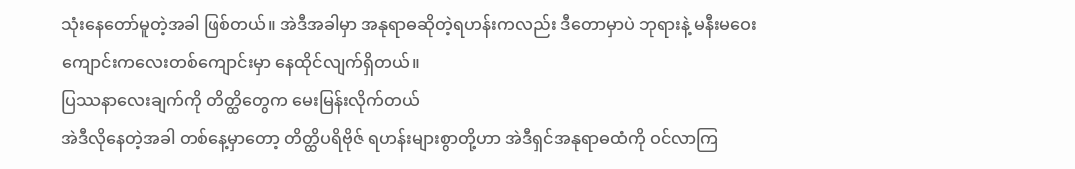သုံးနေတော်မူတဲ့အခါ ဖြစ်တယ်။ အဲဒီအခါမှာ အနုရာဓဆိုတဲ့ရဟန်းကလည်း ဒီတောမှာပဲ ဘုရားနဲ့ မနီးမဝေး ကျောင်းကလေးတစ်ကျောင်းမှာ နေထိုင်လျက်ရှိတယ်။
ပြဿနာလေးချက်ကို တိတ္ထိတွေက မေးမြန်းလိုက်တယ်
အဲဒီလိုနေတဲ့အခါ တစ်နေ့မှာတော့ တိတ္ထိပရိဗိုဇ် ရဟန်းများစွာတို့ဟာ အဲဒီရှင်အနုရာဓထံကို ဝင်လာကြ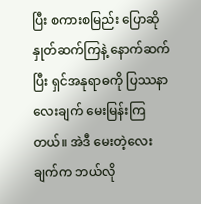ပြီး စကားစမြည်း ပြောဆိုနှုတ်ဆက်ကြနဲ့ နောက်ဆက်ပြီး ရှင်အနုရာဓကို ပြဿနာလေးချက် မေးမြန်းကြတယ်။ အဲဒီ မေးတဲ့လေးချက်က ဘယ်လို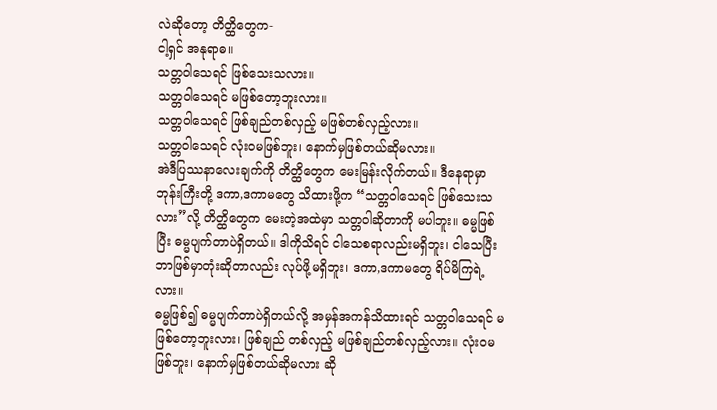လဲဆိုတော့ တိတ္ထိတွေက-
ငါ့ရှင် အနုရာဓ။
သတ္တဝါသေရင် ဖြစ်သေးသလား။
သတ္တဝါသေရင် မဖြစ်တော့ဘူးလား။
သတ္တဝါသေရင် ဖြစ်ချည်တစ်လှည့် မဖြစ်တစ်လှည့်လား။
သတ္တဝါသေရင် လုံးဝမဖြစ်ဘူး၊ နောက်မှဖြစ်တယ်ဆိုမလား။
အဲဒီပြဿနာလေးချက်ကို တိတ္ထိတွေက မေးမြန်းလိုက်တယ်။ ဒီနေရာမှာ ဘုန်းကြီးတို့ ဒကာ,ဒကာမတွေ သိထားဖို့က “သတ္တဝါသေရင် ဖြစ်သေးသလား”လို့ တိတ္ထိတွေက မေးတဲ့အထဲမှာ သတ္တဝါဆိုတာကို မပါဘူး။ ဓမ္မဖြစ်ပြီး ဓမ္မပျက်တာပဲရှိတယ်။ ဒါကိုသိရင် ငါသေစရာလည်းမရှိဘူး၊ ငါသေပြီး ဘာဖြစ်မှာတုံးဆိုတာလည်း လုပ်ဖို့မရှိဘူး၊ ဒကာ,ဒကာမတွေ ရိပ်မိကြရဲ့လား။
ဓမ္မဖြစ်၍ ဓမ္မပျက်တာပဲရှိတယ်လို့ အမှန်အကန်သိထားရင် သတ္တဝါသေရင် မဖြစ်တော့ဘူးလား၊ ဖြစ်ချည် တစ်လှည့် မဖြစ်ချည်တစ်လှည့်လား။ လုံးဝမဖြစ်ဘူး၊ နောက်မှဖြစ်တယ်ဆိုမလား ဆို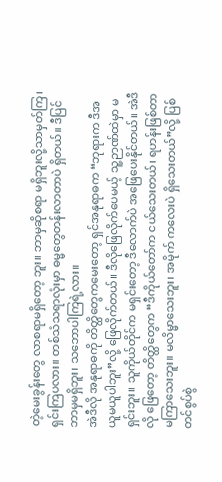တဲ့မေးခွန်းတွေ လာစရာမရှိတော့ ဘူး။ ဘာမှဆိုစရာ မရှိဘူးလို့သာမှတ်ကြ၊ ရှင်းကြပလား။ တစ်သံသရာလုံးမှာ ဓမ္မတွေတန်းလာတာပဲ ရှိတယ်။ ဒီပြင် ဘာမှမရှိဘူး၊ သဘောပါကြရဲ့လား။
အဲဒီလို အနုရာဓကို တိတ္ထိတွေကမေးတော့ ရှင်အနုရာဓက “ဘုရားက ဒီအယူမယူပါဘူး”လို့ ဖြေလိုက်တယ်။ ဒီလိုဖြေလိုက်ပေမယ့် သူ့ဉာဏ်ထဲမှာ မရှင်းဘူး။ သူကိုယ်တိုင်က မရှင်းတော့ ဒီလောက်ပဲ အဖြေပေးနိုင်တယ်။ အဲဒီလို ဖြေတော့ တိတ္ထိတွေက “ဒီကိုယ်တော်က ငယ်သေးတယ်၊ ရဟန်းဖြစ်တာ မကြာသေးဘူး။ မလိမ္မာသေးဘူး၊ အမိုက် ကလေးပဲ ရှိသေးတယ်”လို့ ပြစ်တင်စွပ်စွဲ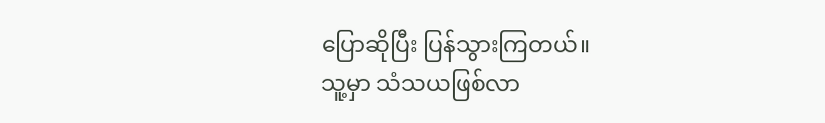ပြောဆိုပြီး ပြန်သွားကြတယ်။
သူ့မှာ သံသယဖြစ်လာ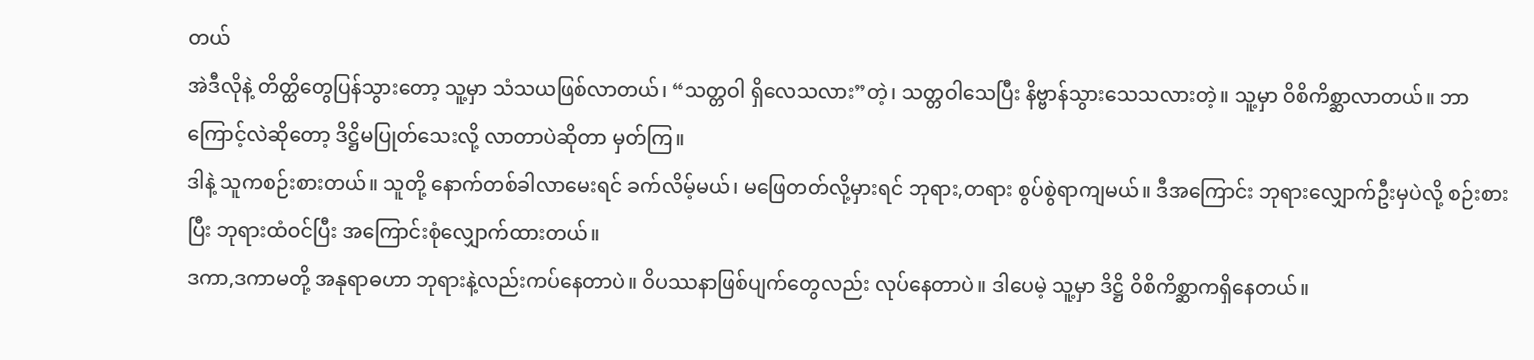တယ်
အဲဒီလိုနဲ့ တိတ္ထိတွေပြန်သွားတော့ သူ့မှာ သံသယဖြစ်လာတယ်၊ “သတ္တဝါ ရှိလေသလား”တဲ့၊ သတ္တဝါသေပြီး နိဗ္ဗာန်သွားသေသလားတဲ့။ သူ့မှာ ဝိစိကိစ္ဆာလာတယ်။ ဘာကြောင့်လဲဆိုတော့ ဒိဋ္ဌိမပြုတ်သေးလို့ လာတာပဲဆိုတာ မှတ်ကြ။
ဒါနဲ့ သူကစဉ်းစားတယ်။ သူတို့ နောက်တစ်ခါလာမေးရင် ခက်လိမ့်မယ်၊ မဖြေတတ်လို့မှားရင် ဘုရား,တရား စွပ်စွဲရာကျမယ်။ ဒီအကြောင်း ဘုရားလျှောက်ဦးမှပဲလို့ စဉ်းစားပြီး ဘုရားထံဝင်ပြီး အကြောင်းစုံလျှောက်ထားတယ်။
ဒကာ,ဒကာမတို့ အနုရာဓဟာ ဘုရားနဲ့လည်းကပ်နေတာပဲ။ ဝိပဿနာဖြစ်ပျက်တွေလည်း လုပ်နေတာပဲ။ ဒါပေမဲ့ သူ့မှာ ဒိဋ္ဌိ ဝိစိကိစ္ဆာကရှိနေတယ်။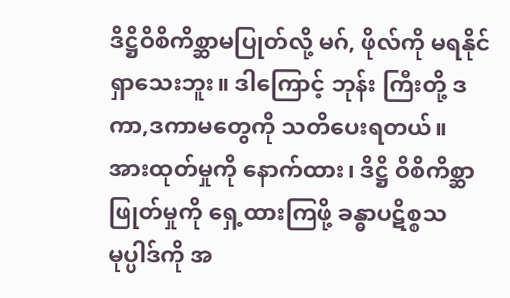ဒိဋ္ဌိဝိစိကိစ္ဆာမပြုတ်လို့ မဂ်, ဖိုလ်ကို မရနိုင်ရှာသေးဘူး။ ဒါကြောင့် ဘုန်း ကြီးတို့ ဒကာ,ဒကာမတွေကို သတိပေးရတယ်။
အားထုတ်မှုကို နောက်ထား၊ ဒိဋ္ဌိ ဝိစိကိစ္ဆာဖြုတ်မှုကို ရှေ့ထားကြဖို့ ခန္ဓာပဋိစ္စသမုပ္ပါဒ်ကို အ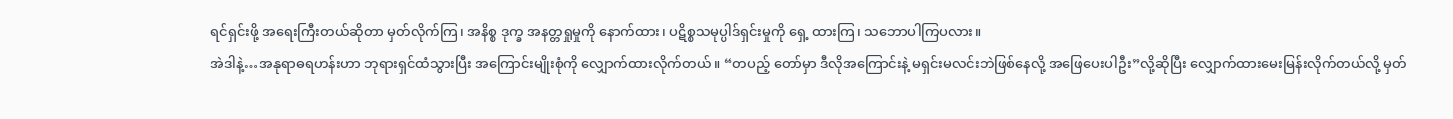ရင်ရှင်းဖို့ အရေးကြီးတယ်ဆိုတာ မှတ်လိုက်ကြ၊ အနိစ္စ ဒုက္ခ အနတ္တရှုမှုကို နောက်ထား၊ ပဋိစ္စသမုပ္ပါဒ်ရှင်းမှုကို ရှေ့ ထားကြ၊ သဘောပါကြပလား။
အဲဒါနဲ့…အနုရာဓရဟန်းဟာ ဘုရားရှင်ထံသွားပြီး အကြောင်းမျိုးစုံကို လျှောက်ထားလိုက်တယ်။ “တပည့် တော်မှာ ဒီလိုအကြောင်းနဲ့ မရှင်းမလင်းဘဲဖြစ်နေလို့ အဖြေပေးပါဦး”လို့ဆိုပြီး လျှောက်ထားမေးမြန်းလိုက်တယ်လို့ မှတ်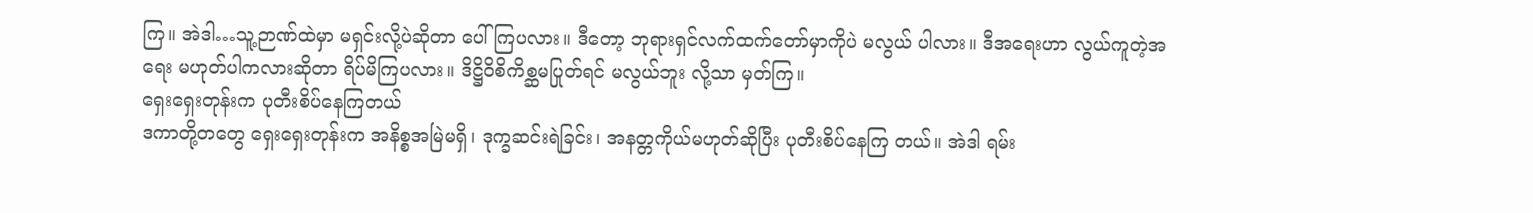ကြ။ အဲဒါ…သူ့ဉာဏ်ထဲမှာ မရှင်းလို့ပဲဆိုတာ ပေါ်ကြပလား။ ဒီတော့ ဘုရားရှင်လက်ထက်တော်မှာကိုပဲ မလွယ် ပါလား။ ဒီအရေးဟာ လွယ်ကူတဲ့အရေး မဟုတ်ပါကလားဆိုတာ ရိပ်မိကြပလား။ ဒိဋ္ဌိဝိစိကိစ္ဆမပြုတ်ရင် မလွယ်ဘူး လို့သာ မှတ်ကြ။
ရှေးရှေးတုန်းက ပုတီးစိပ်နေကြတယ်
ဒကာတို့တတွေ ရှေးရှေးတုန်းက အနိစ္စအမြဲမရှိ၊ ဒုက္ခဆင်းရဲခြင်း၊ အနတ္တကိုယ်မဟုတ်ဆိုပြီး ပုတီးစိပ်နေကြ တယ်။ အဲဒါ ရမ်း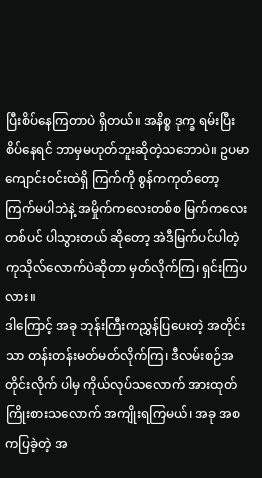ပြီးစိပ်နေကြတာပဲ ရှိတယ်။ အနိစ္စ ဒုက္ခ ရမ်းပြီးစိပ်နေရင် ဘာမှမဟုတ်ဘူးဆိုတဲ့သဘောပဲ။ ဥပမာ ကျောင်းဝင်းထဲရှိ ကြက်ကို စွန်ကကုတ်တော့ ကြက်မပါဘဲနဲ့ အမှိုက်ကလေးတစ်စ မြက်ကလေးတစ်ပင် ပါသွားတယ် ဆိုတော့ အဲဒီမြက်ပင်ပါတဲ့ ကုသိုလ်လောက်ပဲဆိုတာ မှတ်လိုက်ကြ၊ ရှင်းကြပလား။
ဒါကြောင့် အခု ဘုန်းကြီးကညွှန်ပြပေးတဲ့ အတိုင်းသာ တန်းတန်းမတ်မတ်လိုက်ကြ၊ ဒီလမ်းစဉ်အတိုင်းလိုက် ပါမှ ကိုယ်လုပ်သလောက် အားထုတ်ကြိုးစားသလောက် အကျိုးရကြမယ်၊ အခု အစကပြခဲ့တဲ့ အ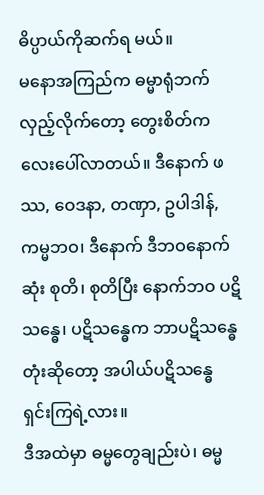ဓိပ္ပာယ်ကိုဆက်ရ မယ်။
မနောအကြည်က ဓမ္မာရုံဘက်လှည့်လိုက်တော့ တွေးစိတ်ကလေးပေါ်လာတယ်။ ဒီနောက် ဖဿ, ဝေဒနာ, တဏှာ, ဥပါဒါန်, ကမ္မဘဝ၊ ဒီနောက် ဒီဘဝနောက်ဆုံး စုတိ၊ စုတိပြီး နောက်ဘဝ ပဋိသန္ဓေ၊ ပဋိသန္ဓေက ဘာပဋိသန္ဓေ တုံးဆိုတော့ အပါယ်ပဋိသန္ဓေ ရှင်းကြရဲ့လား။
ဒီအထဲမှာ ဓမ္မတွေချည်းပဲ၊ ဓမ္မ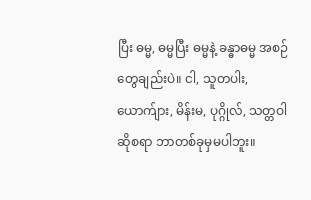ပြီး ဓမ္မ, ဓမ္မပြီး ဓမ္မနဲ့ ခန္ဓာဓမ္မ အစဉ်တွေချည်းပဲ။ ငါ, သူတပါး, ယောက်ျား, မိန်းမ, ပုဂ္ဂိုလ်, သတ္တဝါဆိုစရာ ဘာတစ်ခုမှမပါဘူး။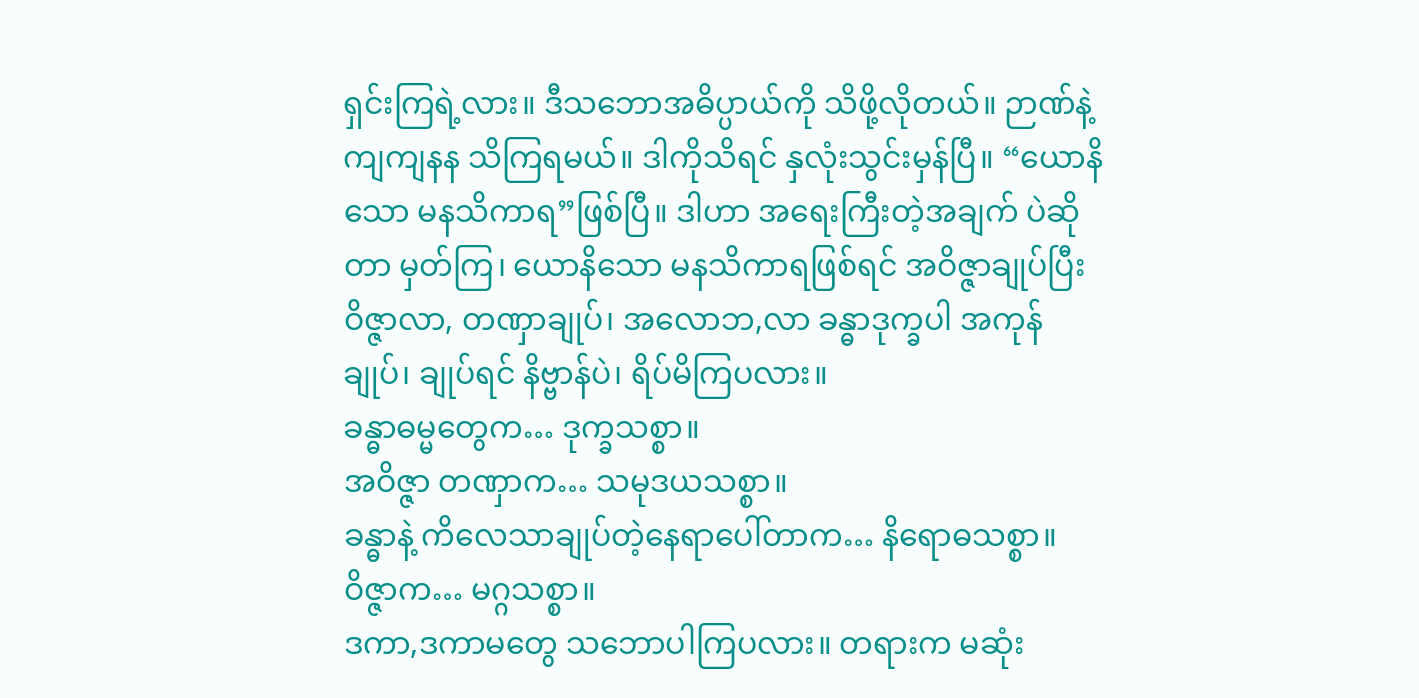ရှင်းကြရဲ့လား။ ဒီသဘောအဓိပ္ပာယ်ကို သိဖို့လိုတယ်။ ဉာဏ်နဲ့ ကျကျနန သိကြရမယ်။ ဒါကိုသိရင် နှလုံးသွင်းမှန်ပြီ။ “ယောနိသော မနသိကာရ”ဖြစ်ပြီ။ ဒါဟာ အရေးကြီးတဲ့အချက် ပဲဆိုတာ မှတ်ကြ၊ ယောနိသော မနသိကာရဖြစ်ရင် အဝိဇ္ဇာချုပ်ပြီး ဝိဇ္ဇာလာ, တဏှာချုပ်၊ အလောဘ,လာ ခန္ဓာဒုက္ခပါ အကုန်ချုပ်၊ ချုပ်ရင် နိဗ္ဗာန်ပဲ၊ ရိပ်မိကြပလား။
ခန္ဓာဓမ္မတွေက… ဒုက္ခသစ္စာ။
အဝိဇ္ဇာ တဏှာက… သမုဒယသစ္စာ။
ခန္ဓာနဲ့ ကိလေသာချုပ်တဲ့နေရာပေါ်တာက… နိရောဓသစ္စာ။
ဝိဇ္ဇာက… မဂ္ဂသစ္စာ။
ဒကာ,ဒကာမတွေ သဘောပါကြပလား။ တရားက မဆုံး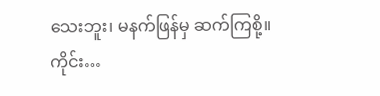သေးဘူး၊ မနက်ဖြန်မှ ဆက်ကြစို့။
ကိုင်း…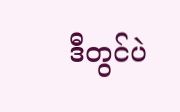ဒီတွင်ပဲ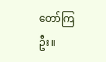တော်ကြဦး။